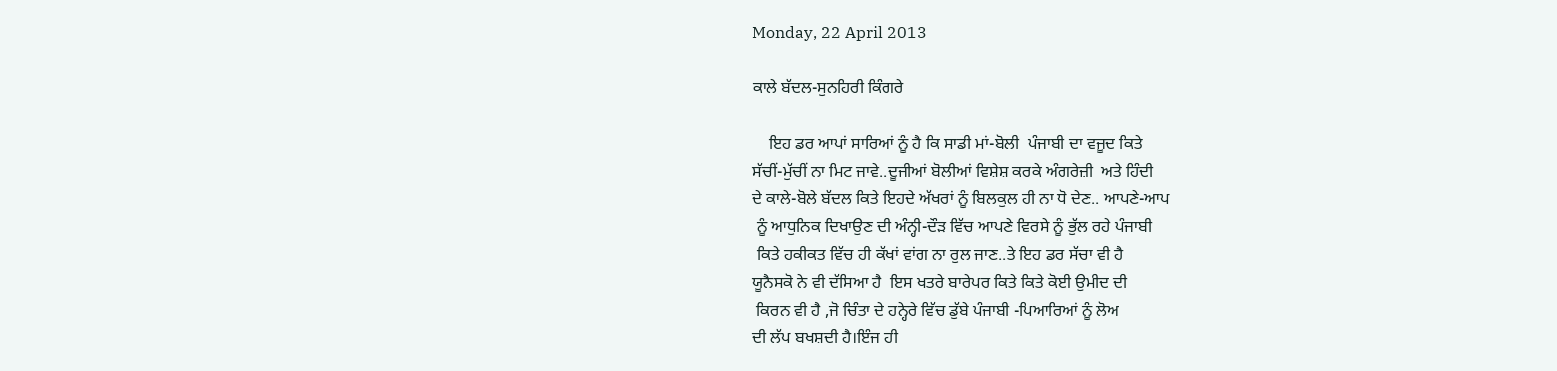Monday, 22 April 2013

ਕਾਲੇ ਬੱਦਲ-ਸੁਨਹਿਰੀ ਕਿੰਗਰੇ

    ਇਹ ਡਰ ਆਪਾਂ ਸਾਰਿਆਂ ਨੂੰ ਹੈ ਕਿ ਸਾਡੀ ਮਾਂ-ਬੋਲੀ  ਪੰਜਾਬੀ ਦਾ ਵਜੂਦ ਕਿਤੇ
ਸੱਚੀਂ-ਮੁੱਚੀਂ ਨਾ ਮਿਟ ਜਾਵੇ..ਦੂਜੀਆਂ ਬੋਲੀਆਂ ਵਿਸ਼ੇਸ਼ ਕਰਕੇ ਅੰਗਰੇਜ਼ੀ  ਅਤੇ ਹਿੰਦੀ
ਦੇ ਕਾਲੇ-ਬੋਲੇ ਬੱਦਲ ਕਿਤੇ ਇਹਦੇ ਅੱਖਰਾਂ ਨੂੰ ਬਿਲਕੁਲ ਹੀ ਨਾ ਧੋ ਦੇਣ.. ਆਪਣੇ-ਆਪ
 ਨੂੰ ਆਧੁਨਿਕ ਦਿਖਾਉਣ ਦੀ ਅੰਨ੍ਹੀ-ਦੌੜ ਵਿੱਚ ਆਪਣੇ ਵਿਰਸੇ ਨੂੰ ਭੁੱਲ ਰਹੇ ਪੰਜਾਬੀ
 ਕਿਤੇ ਹਕੀਕਤ ਵਿੱਚ ਹੀ ਕੱਖਾਂ ਵਾਂਗ ਨਾ ਰੁਲ ਜਾਣ..ਤੇ ਇਹ ਡਰ ਸੱਚਾ ਵੀ ਹੈ
ਯੂਨੈਸਕੋ ਨੇ ਵੀ ਦੱਸਿਆ ਹੈ  ਇਸ ਖਤਰੇ ਬਾਰੇਪਰ ਕਿਤੇ ਕਿਤੇ ਕੋਈ ਉਮੀਦ ਦੀ
 ਕਿਰਨ ਵੀ ਹੈ ,ਜੋ ਚਿੰਤਾ ਦੇ ਹਨ੍ਹੇਰੇ ਵਿੱਚ ਡੁੱਬੇ ਪੰਜਾਬੀ -ਪਿਆਰਿਆਂ ਨੂੰ ਲੋਅ
ਦੀ ਲੱਪ ਬਖਸ਼ਦੀ ਹੈ।ਇੰਜ ਹੀ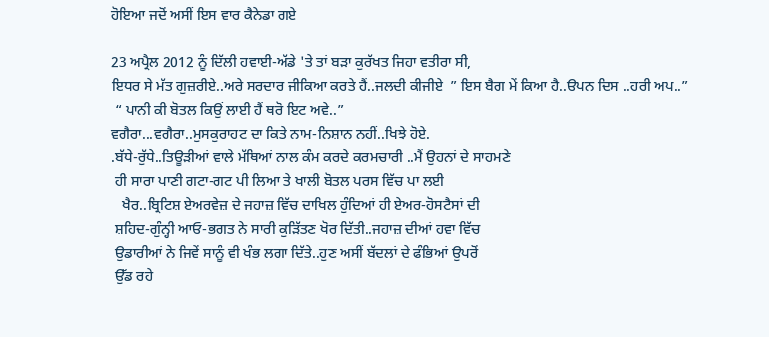ਹੋਇਆ ਜਦੋਂ ਅਸੀਂ ਇਸ ਵਾਰ ਕੈਨੇਡਾ ਗਏ

23 ਅਪ੍ਰੈਲ 2012 ਨੂੰ ਦਿੱਲੀ ਹਵਾਈ-ਅੱਡੇ 'ਤੇ ਤਾਂ ਬੜਾ ਕੁਰੱਖਤ ਜਿਹਾ ਵਤੀਰਾ ਸੀ,
ਇਧਰ ਸੇ ਮੱਤ ਗੁਜ਼ਰੀਏ..ਅਰੇ ਸਰਦਾਰ ਜੀਕਿਆ ਕਰਤੇ ਹੈਂ..ਜਲਦੀ ਕੀਜੀਏ  ” ਇਸ ਬੈਗ ਮੇਂ ਕਿਆ ਹੈ..ੳਪਨ ਦਿਸ ..ਹਰੀ ਅਪ..”
 “ ਪਾਨੀ ਕੀ ਬੋਤਲ ਕਿਉਂ ਲਾਈ ਹੈਂ ਥਰੋ ਇਟ ਅਵੇ..”
ਵਗੈਰਾ...ਵਗੈਰਾ..ਮੁਸਕੁਰਾਹਟ ਦਾ ਕਿਤੇ ਨਾਮ-ਨਿਸ਼ਾਨ ਨਹੀਂ..ਖਿਝੇ ਹੋਏ.
.ਬੱਧੇ-ਰੁੱਧੇ..ਤਿਊੜੀਆਂ ਵਾਲੇ ਮੱਥਿਆਂ ਨਾਲ ਕੰਮ ਕਰਦੇ ਕਰਮਚਾਰੀ ..ਮੈਂ ਉਹਨਾਂ ਦੇ ਸਾਹਮਣੇ
 ਹੀ ਸਾਰਾ ਪਾਣੀ ਗਟਾ-ਗਟ ਪੀ ਲਿਆ ਤੇ ਖਾਲੀ ਬੋਤਲ ਪਰਸ ਵਿੱਚ ਪਾ ਲਈ
   ਖੈਰ..ਬ੍ਰਿਟਿਸ਼ ਏਅਰਵੇਜ਼ ਦੇ ਜਹਾਜ਼ ਵਿੱਚ ਦਾਖਿਲ ਹੁੰਦਿਆਂ ਹੀ ਏਅਰ-ਹੋਸਟੈਸਾਂ ਦੀ
 ਸ਼ਹਿਦ-ਗੁੰਨ੍ਹੀ ਆਓ-ਭਗਤ ਨੇ ਸਾਰੀ ਕੁੜਿੱਤਣ ਖੋਰ ਦਿੱਤੀ..ਜਹਾਜ਼ ਦੀਆਂ ਹਵਾ ਵਿੱਚ
 ਉਡਾਰੀਆਂ ਨੇ ਜਿਵੇਂ ਸਾਨੂੰ ਵੀ ਖੰਭ ਲਗਾ ਦਿੱਤੇ..ਹੁਣ ਅਸੀਂ ਬੱਦਲਾਂ ਦੇ ਫੰਭਿਆਂ ਉਪਰੋਂ
 ਉੱਡ ਰਹੇ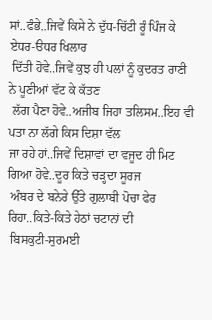ਸਾਂ..ਫੰਭੇ..ਜਿਵੇਂ ਕਿਸੇ ਨੇ ਦੁੱਧ-ਚਿੱਟੀ ਰੂੰ ਪਿੰਜ ਕੇ ਏਧਰ-ੳਧਰ ਖਿਲਾਰ
 ਦਿੱਤੀ ਹੋਵੇ..ਜਿਵੇਂ ਕੁਝ ਹੀ ਪਲਾਂ ਨੂੰ ਕੁਦਰਤ ਰਾਣੀ ਨੇ ਪੂਣੀਆਂ ਵੱਟ ਕੇ ਕੱਤਣ
 ਲੱਗ ਪੈਣਾ ਹੋਵੇ..ਅਜੀਬ ਜਿਹਾ ਤਲਿਸਮ..ਇਹ ਵੀ ਪਤਾ ਨਾ ਲੱਗੇ ਕਿਸ ਦਿਸ਼ਾ ਵੱਲ
ਜਾ ਰਹੇ ਹਾਂ..ਜਿਵੇਂ ਦਿਸ਼ਾਵਾਂ ਦਾ ਵਜੂਦ ਹੀ ਮਿਟ ਗਿਆ ਹੋਵੇ..ਦੂਰ ਕਿਤੇ ਚੜ੍ਹਦਾ ਸੂਰਜ
 ਅੰਬਰ ਦੇ ਬਨੇਰੇ ਉੱਤੇ ਗੁਲਾਬੀ ਪੋਚਾ ਫੇਰ ਰਿਹਾ..ਕਿਤੇ-ਕਿਤੇ ਹੇਠਾਂ ਚਟਾਨਾਂ ਦੀ
 ਬਿਸਕੁਟੀ-ਸੁਰਮਈ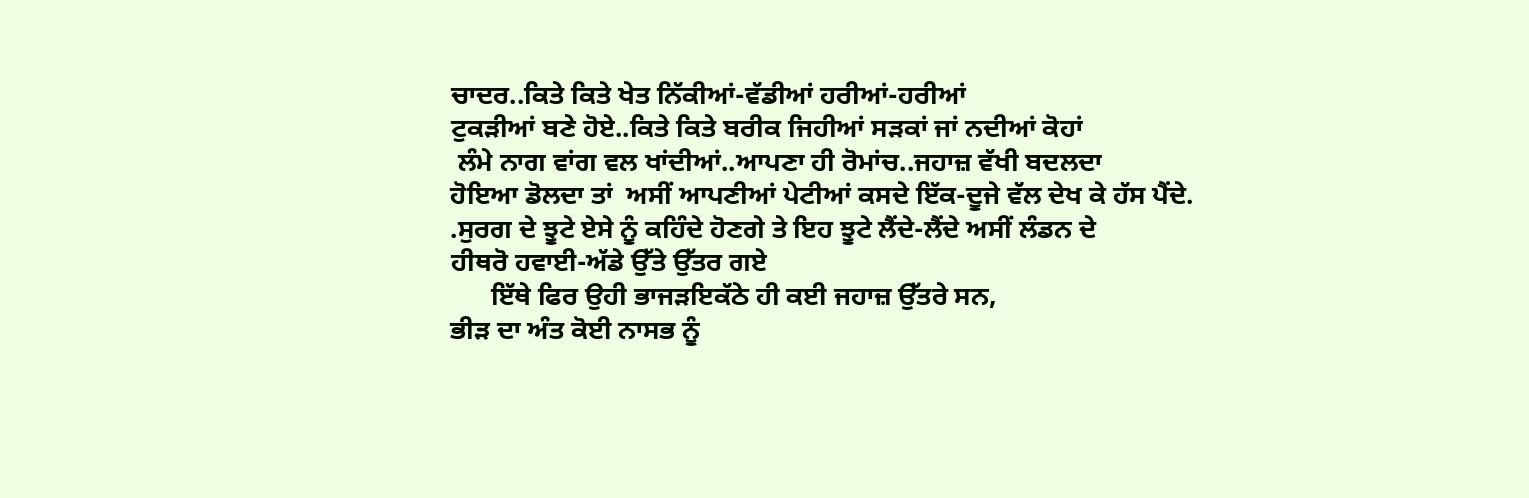ਚਾਦਰ..ਕਿਤੇ ਕਿਤੇ ਖੇਤ ਨਿੱਕੀਆਂ-ਵੱਡੀਆਂ ਹਰੀਆਂ-ਹਰੀਆਂ
ਟੁਕੜੀਆਂ ਬਣੇ ਹੋਏ..ਕਿਤੇ ਕਿਤੇ ਬਰੀਕ ਜਿਹੀਆਂ ਸੜਕਾਂ ਜਾਂ ਨਦੀਆਂ ਕੋਹਾਂ
 ਲੰਮੇ ਨਾਗ ਵਾਂਗ ਵਲ ਖਾਂਦੀਆਂ..ਆਪਣਾ ਹੀ ਰੋਮਾਂਚ..ਜਹਾਜ਼ ਵੱਖੀ ਬਦਲਦਾ
ਹੋਇਆ ਡੋਲਦਾ ਤਾਂ  ਅਸੀਂ ਆਪਣੀਆਂ ਪੇਟੀਆਂ ਕਸਦੇ ਇੱਕ-ਦੂਜੇ ਵੱਲ ਦੇਖ ਕੇ ਹੱਸ ਪੈਂਦੇ.
.ਸੁਰਗ ਦੇ ਝੂਟੇ ਏਸੇ ਨੂੰ ਕਹਿੰਦੇ ਹੋਣਗੇ ਤੇ ਇਹ ਝੂਟੇ ਲੈਂਦੇ-ਲੈਂਦੇ ਅਸੀਂ ਲੰਡਨ ਦੇ
ਹੀਥਰੋ ਹਵਾਈ-ਅੱਡੇ ਉੱਤੇ ਉੱਤਰ ਗਏ
      ਇੱਥੇ ਫਿਰ ਉਹੀ ਭਾਜੜਇਕੱਠੇ ਹੀ ਕਈ ਜਹਾਜ਼ ਉੱਤਰੇ ਸਨ,
ਭੀੜ ਦਾ ਅੰਤ ਕੋਈ ਨਾਸਭ ਨੂੰ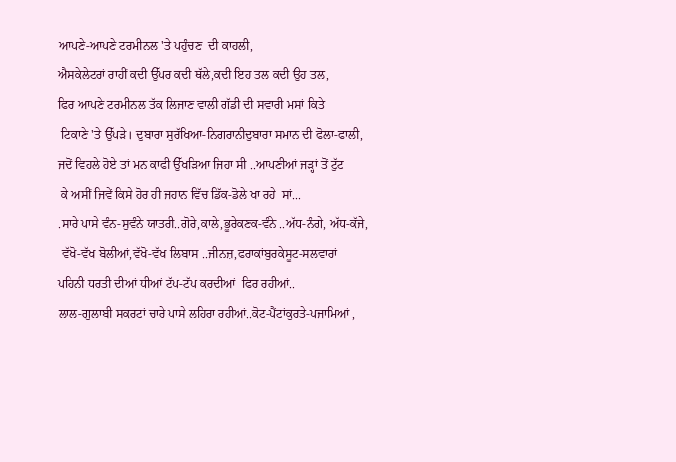ਆਪਣੇ-ਆਪਣੇ ਟਰਮੀਨਲ 'ਤੇ ਪਹੁੰਚਣ  ਦੀ ਕਾਹਲੀ,
ਐਸਕੇਲੇਟਰਾਂ ਰਾਹੀਂ ਕਦੀ ਉੱਪਰ ਕਦੀ ਥੱਲੇ,ਕਦੀ ਇਹ ਤਲ ਕਦੀ ਉਹ ਤਲ,
ਫਿਰ ਆਪਣੇ ਟਰਮੀਨਲ ਤੱਕ ਲਿਜਾਣ ਵਾਲੀ ਗੱਡੀ ਦੀ ਸਵਾਰੀ ਮਸਾਂ ਕਿਤੇ
 ਟਿਕਾਣੇ 'ਤੇ ਉੱਪੜੇ। ਦੁਬਾਰਾ ਸੁਰੱਖਿਆ-ਨਿਗਰਾਨੀਦੁਬਾਰਾ ਸਮਾਨ ਦੀ ਫੋਲਾ-ਫਾਲੀ,
ਜਦੋਂ ਵਿਹਲੇ ਹੋਏ ਤਾਂ ਮਨ ਕਾਫੀ ਉੱਖੜਿਆ ਜਿਹਾ ਸੀ ..ਆਪਣੀਆਂ ਜੜ੍ਹਾਂ ਤੋਂ ਟੁੱਟ
 ਕੇ ਅਸੀਂ ਜਿਵੇਂ ਕਿਸੇ ਹੋਰ ਹੀ ਜਹਾਨ ਵਿੱਚ ਡਿੱਕ-ਡੋਲੇ ਖਾ ਰਹੇ  ਸਾਂ...
.ਸਾਰੇ ਪਾਸੇ ਵੰਨ-ਸੁਵੰਨੇ ਯਾਤਰੀ..ਗੋਰੇ,ਕਾਲੇ,ਭੂਰੇਕਣਕ-ਵੰਨੇ ..ਅੱਧ-ਨੰਗੇ, ਅੱਧ-ਕੱਜੇ,
 ਵੱਖੋ-ਵੱਖ ਬੋਲੀਆਂ,ਵੱਖੋ-ਵੱਖ ਲਿਬਾਸ ..ਜੀਨਜ਼,ਫਰਾਕਾਂਬੁਰਕੇਸੂਟ-ਸਲਵਾਰਾਂ
ਪਹਿਨੀ ਧਰਤੀ ਦੀਆਂ ਧੀਆਂ ਟੱਪ-ਟੱਪ ਕਰਦੀਆਂ  ਫਿਰ ਰਹੀਆਂ..
ਲਾਲ-ਗੁਲਾਬੀ ਸਕਰਟਾਂ ਚਾਰੇ ਪਾਸੇ ਲਹਿਰਾ ਰਹੀਆਂ..ਕੋਟ-ਪੈਂਟਾਂਕੁਰਤੇ-ਪਜਾਮਿਆਂ ,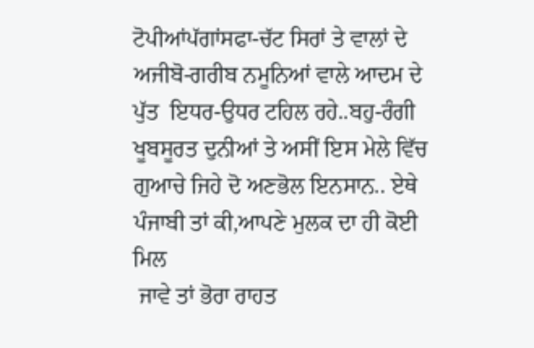ਟੋਪੀਆਂਪੱਗਾਂਸਫਾ-ਚੱਟ ਸਿਰਾਂ ਤੇ ਵਾਲਾਂ ਦੇ ਅਜੀਬੋ-ਗਰੀਬ ਨਮੂਨਿਆਂ ਵਾਲੇ ਆਦਮ ਦੇ
ਪੁੱਤ  ਇਧਰ-ਉਧਰ ਟਹਿਲ ਰਹੇ..ਬਹੁ-ਰੰਗੀ ਖੂਬਸੂਰਤ ਦੁਨੀਆਂ ਤੇ ਅਸੀਂ ਇਸ ਮੇਲੇ ਵਿੱਚ
ਗੁਆਚੇ ਜਿਹੇ ਦੋ ਅਣਭੋਲ ਇਨਸਾਨ.. ਏਥੇ ਪੰਜਾਬੀ ਤਾਂ ਕੀ,ਆਪਣੇ ਮੁਲਕ ਦਾ ਹੀ ਕੋਈ ਮਿਲ
 ਜਾਵੇ ਤਾਂ ਭੋਰਾ ਰਾਹਤ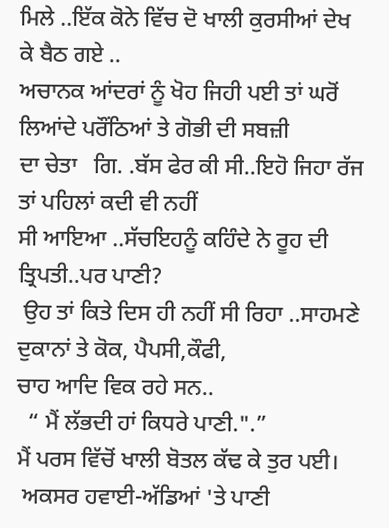ਮਿਲੇ ..ਇੱਕ ਕੋਨੇ ਵਿੱਚ ਦੋ ਖਾਲੀ ਕੁਰਸੀਆਂ ਦੇਖ ਕੇ ਬੈਠ ਗਏ ..
ਅਚਾਨਕ ਆਂਦਰਾਂ ਨੂੰ ਖੋਹ ਜਿਹੀ ਪਈ ਤਾਂ ਘਰੋਂ ਲਿਆਂਦੇ ਪਰੌਂਠਿਆਂ ਤੇ ਗੋਭੀ ਦੀ ਸਬਜ਼ੀ
ਦਾ ਚੇਤਾ   ਗਿ. .ਬੱਸ ਫੇਰ ਕੀ ਸੀ..ਇਹੋ ਜਿਹਾ ਰੱਜ ਤਾਂ ਪਹਿਲਾਂ ਕਦੀ ਵੀ ਨਹੀਂ
ਸੀ ਆਇਆ ..ਸੱਚਇਹਨੂੰ ਕਹਿੰਦੇ ਨੇ ਰੂਹ ਦੀ ਤ੍ਰਿਪਤੀ..ਪਰ ਪਾਣੀ?
 ਉਹ ਤਾਂ ਕਿਤੇ ਦਿਸ ਹੀ ਨਹੀਂ ਸੀ ਰਿਹਾ ..ਸਾਹਮਣੇ ਦੁਕਾਨਾਂ ਤੇ ਕੋਕ, ਪੈਪਸੀ,ਕੌਫੀ,
ਚਾਹ ਆਦਿ ਵਿਕ ਰਹੇ ਸਨ..
  “ ਮੈਂ ਲੱਭਦੀ ਹਾਂ ਕਿਧਰੇ ਪਾਣੀ.".”
ਮੈਂ ਪਰਸ ਵਿੱਚੋਂ ਖਾਲੀ ਬੋਤਲ ਕੱਢ ਕੇ ਤੁਰ ਪਈ।
 ਅਕਸਰ ਹਵਾਈ-ਅੱਡਿਆਂ 'ਤੇ ਪਾਣੀ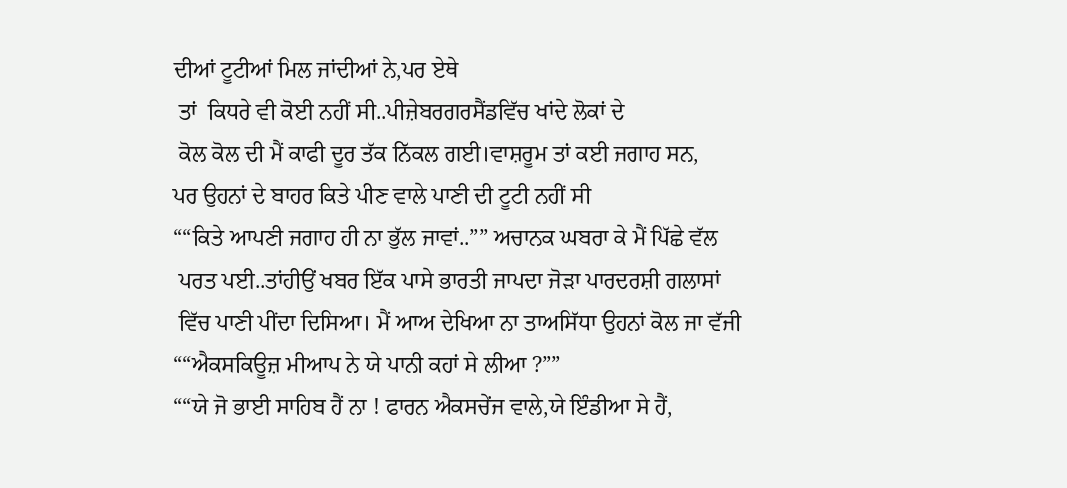ਦੀਆਂ ਟੂਟੀਆਂ ਮਿਲ ਜਾਂਦੀਆਂ ਨੇ,ਪਰ ਏਥੇ
 ਤਾਂ  ਕਿਧਰੇ ਵੀ ਕੋਈ ਨਹੀਂ ਸੀ..ਪੀਜ਼ੇਬਰਗਰਸੈਂਡਵਿੱਚ ਖਾਂਦੇ ਲੋਕਾਂ ਦੇ
 ਕੋਲ ਕੋਲ ਦੀ ਮੈਂ ਕਾਫੀ ਦੂਰ ਤੱਕ ਨਿੱਕਲ ਗਈ।ਵਾਸ਼ਰੂਮ ਤਾਂ ਕਈ ਜਗਾਹ ਸਨ,
ਪਰ ਉਹਨਾਂ ਦੇ ਬਾਹਰ ਕਿਤੇ ਪੀਣ ਵਾਲੇ ਪਾਣੀ ਦੀ ਟੂਟੀ ਨਹੀਂ ਸੀ
““ਕਿਤੇ ਆਪਣੀ ਜਗਾਹ ਹੀ ਨਾ ਭੁੱਲ ਜਾਵਾਂ..”” ਅਚਾਨਕ ਘਬਰਾ ਕੇ ਮੈਂ ਪਿੱਛੇ ਵੱਲ
 ਪਰਤ ਪਈ..ਤਾਂਹੀਉਂ ਖਬਰ ਇੱਕ ਪਾਸੇ ਭਾਰਤੀ ਜਾਪਦਾ ਜੋੜਾ ਪਾਰਦਰਸ਼ੀ ਗਲਾਸਾਂ
 ਵਿੱਚ ਪਾਣੀ ਪੀਂਦਾ ਦਿਸਿਆ। ਮੈਂ ਆਅ ਦੇਖਿਆ ਨਾ ਤਾਅਸਿੱਧਾ ਉਹਨਾਂ ਕੋਲ ਜਾ ਵੱਜੀ
““ਐਕਸਕਿਊਜ਼ ਮੀਆਪ ਨੇ ਯੇ ਪਾਨੀ ਕਹਾਂ ਸੇ ਲੀਆ ?””
““ਯੇ ਜੋ ਭਾਈ ਸਾਹਿਬ ਹੈਂ ਨਾ ! ਫਾਰਨ ਐਕਸਚੇਂਜ ਵਾਲੇ,ਯੇ ਇੰਡੀਆ ਸੇ ਹੈਂ,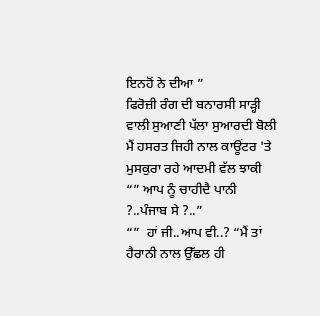ਇਨਹੋਂ ਨੇ ਦੀਆ ”
ਫਿਰੋਜ਼ੀ ਰੰਗ ਦੀ ਬਨਾਰਸੀ ਸਾੜ੍ਹੀ ਵਾਲੀ ਸੁਆਣੀ ਪੱਲਾ ਸੁਆਰਦੀ ਬੋਲੀ
ਮੈਂ ਹਸਰਤ ਜਿਹੀ ਨਾਲ ਕਾਊਂਟਰ 'ਤੇ ਮੁਸਕੁਰਾ ਰਹੇ ਆਦਮੀ ਵੱਲ ਝਾਕੀ
“” ਆਪ ਨੂੰ ਚਾਹੀਦੈ ਪਾਨੀ ?..ਪੰਜਾਬ ਸੇ ?..”
“”  ਹਾਂ ਜੀ..ਆਪ ਵੀ..? “ਮੈਂ ਤਾਂ ਹੈਰਾਨੀ ਨਾਲ ਉੱਛਲ ਹੀ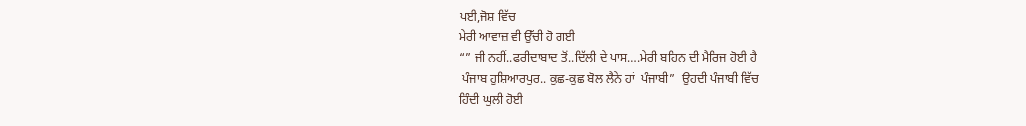ਪਈ,ਜੋਸ਼ ਵਿੱਚ
ਮੇਰੀ ਆਵਾਜ਼ ਵੀ ਉੱਚੀ ਹੋ ਗਈ
“” ਜੀ ਨਹੀਂ..ਫਰੀਦਾਬਾਦ ਤੋਂ..ਦਿੱਲੀ ਦੇ ਪਾਸ….ਮੇਰੀ ਬਹਿਨ ਦੀ ਮੈਰਿਜ ਹੋਈ ਹੈ
 ਪੰਜਾਬ ਹੁਸ਼ਿਆਰਪੁਰ.. ਕੁਛ-ਕੁਛ ਬੋਲ ਲੈਨੇ ਹਾਂ  ਪੰਜਾਬੀ”  ਉਹਦੀ ਪੰਜਾਬੀ ਵਿੱਚ
ਹਿੰਦੀ ਘੁਲੀ ਹੋਈ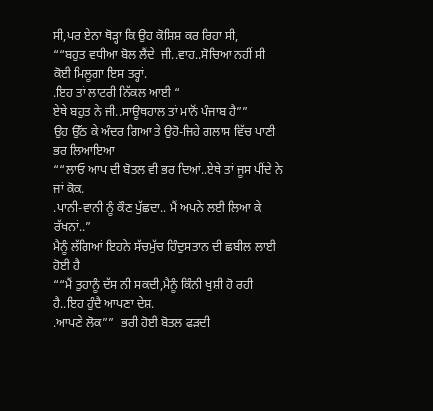ਸੀ,ਪਰ ਏਨਾ ਥੋੜ੍ਹਾ ਕਿ ਉਹ ਕੋਸ਼ਿਸ਼ ਕਰ ਰਿਹਾ ਸੀ,
““ਬਹੁਤ ਵਧੀਆ ਬੋਲ ਲੈਂਦੇ  ਜੀ..ਵਾਹ..ਸੋਚਿਆ ਨਹੀਂ ਸੀ ਕੋਈ ਮਿਲੂਗਾ ਇਸ ਤਰ੍ਹਾਂ.
.ਇਹ ਤਾਂ ਲਾਟਰੀ ਨਿੱਕਲ ਆਈ “
ਏਥੇ ਬਹੁਤ ਨੇ ਜੀ..ਸਾਊਥਹਾਲ ਤਾਂ ਮਾਨੋਂ ਪੰਜਾਬ ਹੈ””
ਉਹ ਉੱਠ ਕੇ ਅੰਦਰ ਗਿਆ ਤੇ ਉਹੋ-ਜਿਹੇ ਗਲਾਸ ਵਿੱਚ ਪਾਣੀ ਭਰ ਲਿਆਇਆ
““ਲਾਓ ਆਪ ਦੀ ਬੋਤਲ ਵੀ ਭਰ ਦਿਆਂ..ਏਥੇ ਤਾਂ ਜੂਸ ਪੀਂਦੇ ਨੇ ਜਾਂ ਕੋਕ.
.ਪਾਨੀ-ਵਾਨੀ ਨੂੰ ਕੌਣ ਪੁੱਛਦਾ.. ਮੈਂ ਅਪਨੇ ਲਈ ਲਿਆ ਕੇ ਰੱਖਨਾਂ..”
ਮੈਨੂੰ ਲੱਗਿਆਂ ਇਹਨੇ ਸੱਚਮੁੱਚ ਹਿੰਦੁਸਤਾਨ ਦੀ ਛਬੀਲ ਲਾਈ ਹੋਈ ਹੈ
““ਮੈਂ ਤੁਹਾਨੂੰ ਦੱਸ ਨੀ ਸਕਦੀ,ਮੈਨੂੰ ਕਿੰਨੀ ਖੁਸ਼ੀ ਹੋ ਰਹੀ ਹੈ..ਇਹ ਹੁੰਦੈ ਆਪਣਾ ਦੇਸ਼.
.ਆਪਣੇ ਲੋਕ””  ਭਰੀ ਹੋਈ ਬੋਤਲ ਫੜਦੀ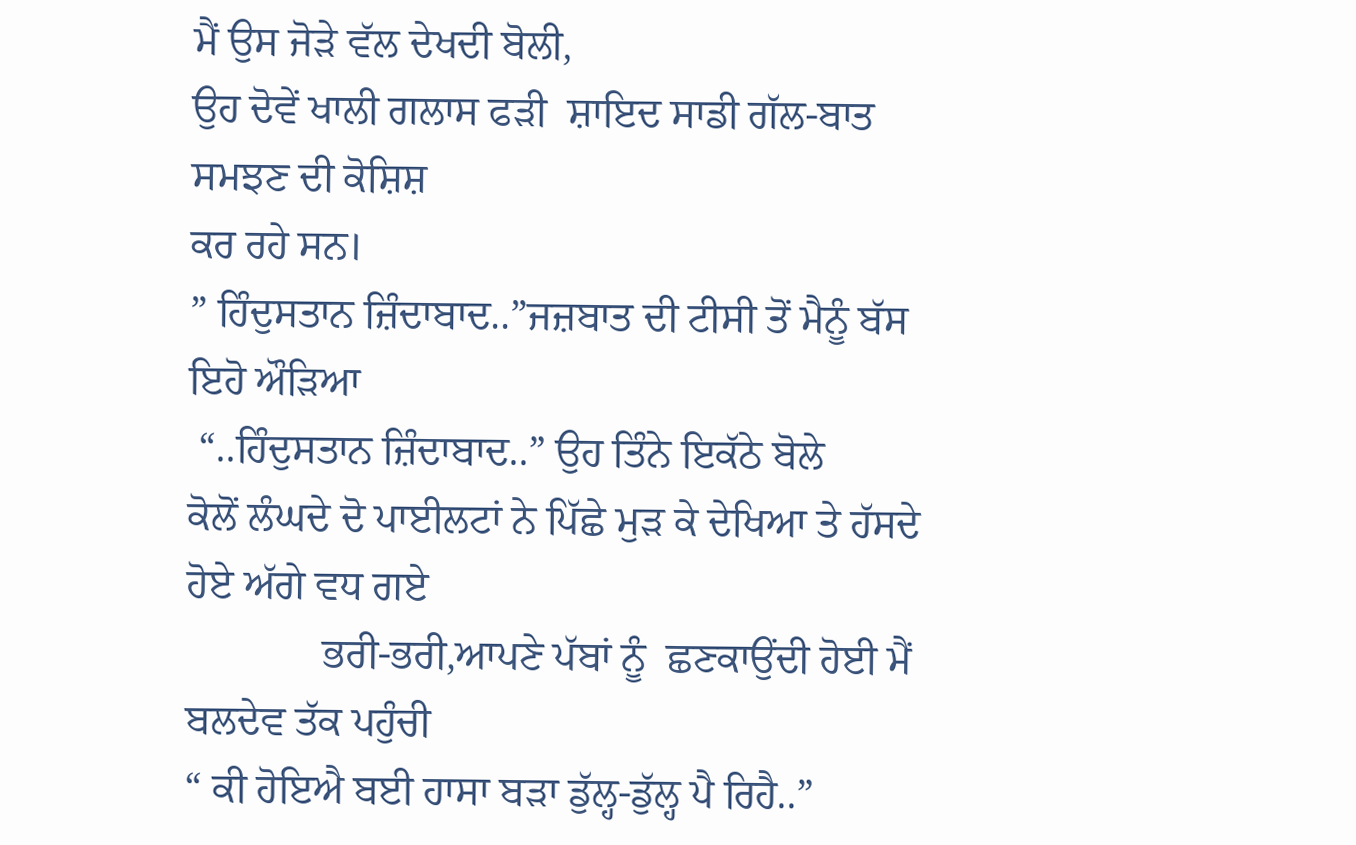ਮੈਂ ਉਸ ਜੋੜੇ ਵੱਲ ਦੇਖਦੀ ਬੋਲੀ,
ਉਹ ਦੋਵੇਂ ਖਾਲੀ ਗਲਾਸ ਫੜੀ  ਸ਼ਾਇਦ ਸਾਡੀ ਗੱਲ-ਬਾਤ ਸਮਝਣ ਦੀ ਕੋਸ਼ਿਸ਼
ਕਰ ਰਹੇ ਸਨ।
” ਹਿੰਦੁਸਤਾਨ ਜ਼ਿੰਦਾਬਾਦ..”ਜਜ਼ਬਾਤ ਦੀ ਟੀਸੀ ਤੋਂ ਮੈਨੂੰ ਬੱਸ ਇਹੋ ਔੜਿਆ
 “..ਹਿੰਦੁਸਤਾਨ ਜ਼ਿੰਦਾਬਾਦ..” ਉਹ ਤਿੰਨੇ ਇਕੱਠੇ ਬੋਲੇ
ਕੋਲੋਂ ਲੰਘਦੇ ਦੋ ਪਾਈਲਟਾਂ ਨੇ ਪਿੱਛੇ ਮੁੜ ਕੇ ਦੇਖਿਆ ਤੇ ਹੱਸਦੇ ਹੋਏ ਅੱਗੇ ਵਧ ਗਏ
             ਭਰੀ-ਭਰੀ,ਆਪਣੇ ਪੱਬਾਂ ਨੂੰ  ਛਣਕਾਉਂਦੀ ਹੋਈ ਮੈਂ ਬਲਦੇਵ ਤੱਕ ਪਹੁੰਚੀ
“ ਕੀ ਹੋਇਐ ਬਈ ਹਾਸਾ ਬੜਾ ਡੁੱਲ੍ਹ-ਡੁੱਲ੍ਹ ਪੈ ਰਿਹੈ..”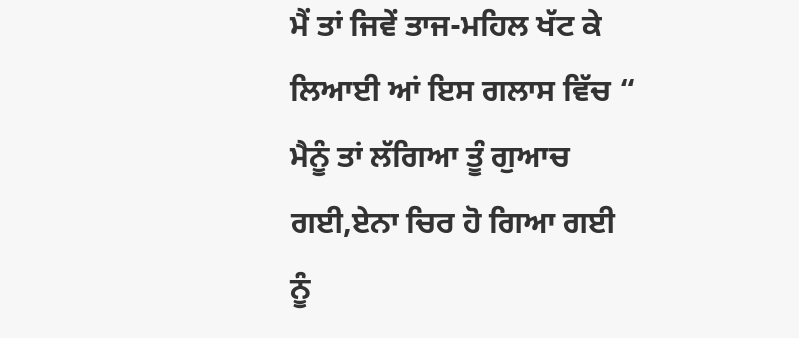ਮੈਂ ਤਾਂ ਜਿਵੇਂ ਤਾਜ-ਮਹਿਲ ਖੱਟ ਕੇ ਲਿਆਈ ਆਂ ਇਸ ਗਲਾਸ ਵਿੱਚ “
ਮੈਨੂੰ ਤਾਂ ਲੱਗਿਆ ਤੂੰ ਗੁਆਚ ਗਈ,ਏਨਾ ਚਿਰ ਹੋ ਗਿਆ ਗਈ ਨੂੰ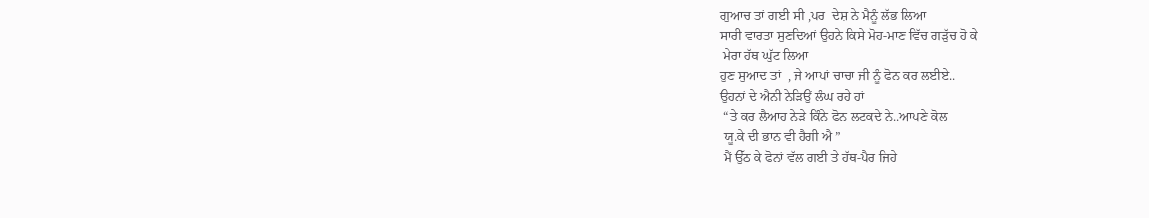ਗੁਆਚ ਤਾਂ ਗਈ ਸੀ ,ਪਰ  ਦੇਸ਼ ਨੇ ਮੈਨੂੰ ਲੱਭ ਲਿਆ
ਸਾਰੀ ਵਾਰਤਾ ਸੁਣਦਿਆਂ ਉਹਨੇ ਕਿਸੇ ਮੋਹ-ਮਾਣ ਵਿੱਚ ਗੜੁੱਚ ਹੋ ਕੇ
 ਮੇਰਾ ਹੱਥ ਘੁੱਟ ਲਿਆ
ਹੁਣ ਸੁਆਦ ਤਾਂ  , ਜੇ ਆਪਾਂ ਚਾਚਾ ਜੀ ਨੂੰ ਫੋਨ ਕਰ ਲਈਏ..
ਉਹਨਾਂ ਦੇ ਐਨੀ ਨੇੜਿਉਂ ਲੰਘ ਰਹੇ ਹਾਂ
 “ਤੇ ਕਰ ਲੈਆਹ ਨੇੜੇ ਕਿੰਨੇ ਫੋਨ ਲਟਕਦੇ ਨੇ..ਆਪਣੇ ਕੋਲ
 ਯੂ.ਕੇ ਦੀ ਭਾਨ ਵੀ ਹੈਗੀ ਐ ”
 ਮੈਂ ਉੱਠ ਕੇ ਫੋਨਾਂ ਵੱਲ ਗਈ ਤੇ ਹੱਥ-ਪੈਰ ਜਿਹੇ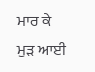ਮਾਰ ਕੇ ਮੁੜ ਆਈ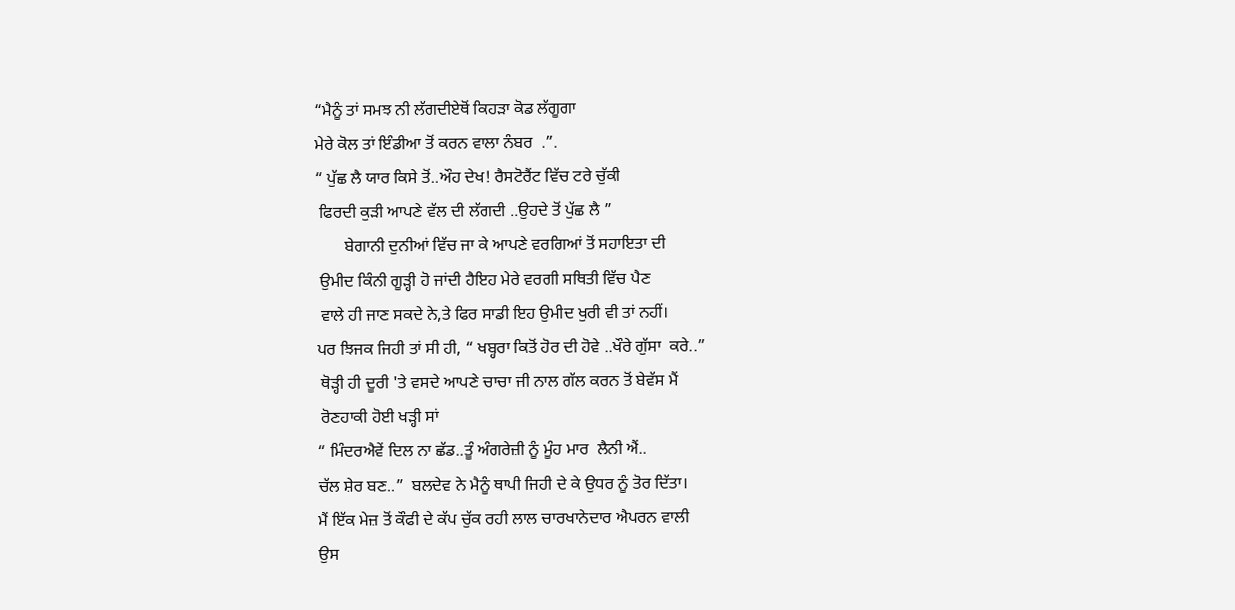“ਮੈਨੂੰ ਤਾਂ ਸਮਝ ਨੀ ਲੱਗਦੀਏਥੋਂ ਕਿਹੜਾ ਕੋਡ ਲੱਗੂਗਾ
ਮੇਰੇ ਕੋਲ ਤਾਂ ਇੰਡੀਆ ਤੋਂ ਕਰਨ ਵਾਲਾ ਨੰਬਰ  .”.
“ ਪੁੱਛ ਲੈ ਯਾਰ ਕਿਸੇ ਤੋਂ..ਔਹ ਦੇਖ! ਰੈਸਟੋਰੈਂਟ ਵਿੱਚ ਟਰੇ ਚੁੱਕੀ
 ਫਿਰਦੀ ਕੁੜੀ ਆਪਣੇ ਵੱਲ ਦੀ ਲੱਗਦੀ ..ਉਹਦੇ ਤੋਂ ਪੁੱਛ ਲੈ ”
       ਬੇਗਾਨੀ ਦੁਨੀਆਂ ਵਿੱਚ ਜਾ ਕੇ ਆਪਣੇ ਵਰਗਿਆਂ ਤੋਂ ਸਹਾਇਤਾ ਦੀ
 ਉਮੀਦ ਕਿੰਨੀ ਗੂੜ੍ਹੀ ਹੋ ਜਾਂਦੀ ਹੈਇਹ ਮੇਰੇ ਵਰਗੀ ਸਥਿਤੀ ਵਿੱਚ ਪੈਣ
 ਵਾਲੇ ਹੀ ਜਾਣ ਸਕਦੇ ਨੇ,ਤੇ ਫਿਰ ਸਾਡੀ ਇਹ ਉਮੀਦ ਖੁਰੀ ਵੀ ਤਾਂ ਨਹੀਂ।
ਪਰ ਝਿਜਕ ਜਿਹੀ ਤਾਂ ਸੀ ਹੀ, “ ਖਬ੍ਹਰਾ ਕਿਤੋਂ ਹੋਰ ਦੀ ਹੋਵੇ ..ਖੌਰੇ ਗੁੱਸਾ  ਕਰੇ..”
 ਥੋੜ੍ਹੀ ਹੀ ਦੂਰੀ 'ਤੇ ਵਸਦੇ ਆਪਣੇ ਚਾਚਾ ਜੀ ਨਾਲ ਗੱਲ ਕਰਨ ਤੋਂ ਬੇਵੱਸ ਮੈਂ
 ਰੋਣਹਾਕੀ ਹੋਈ ਖੜ੍ਹੀ ਸਾਂ
“ ਮਿੰਦਰਐਵੇਂ ਦਿਲ ਨਾ ਛੱਡ..ਤੂੰ ਅੰਗਰੇਜ਼ੀ ਨੂੰ ਮੂੰਹ ਮਾਰ  ਲੈਨੀ ਐਂ..
ਚੱਲ ਸ਼ੇਰ ਬਣ..”  ਬਲਦੇਵ ਨੇ ਮੈਨੂੰ ਥਾਪੀ ਜਿਹੀ ਦੇ ਕੇ ਉਧਰ ਨੂੰ ਤੋਰ ਦਿੱਤਾ।
ਮੈਂ ਇੱਕ ਮੇਜ਼ ਤੋਂ ਕੌਫੀ ਦੇ ਕੱਪ ਚੁੱਕ ਰਹੀ ਲਾਲ ਚਾਰਖਾਨੇਦਾਰ ਐਪਰਨ ਵਾਲੀ
ਉਸ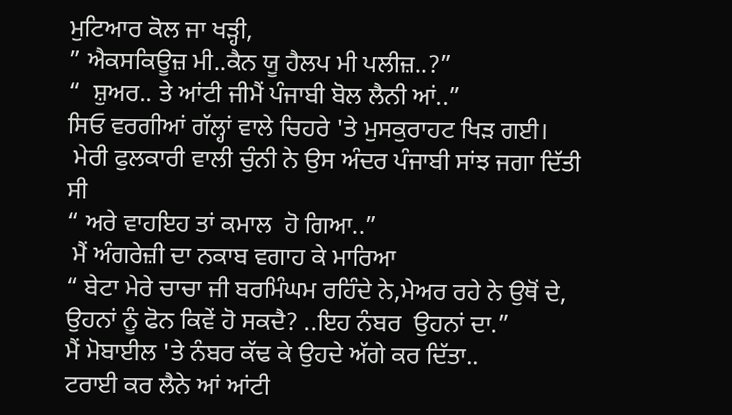ਮੁਟਿਆਰ ਕੋਲ ਜਾ ਖੜ੍ਹੀ,
” ਐਕਸਕਿਊਜ਼ ਮੀ..ਕੈਨ ਯੂ ਹੈਲਪ ਮੀ ਪਲੀਜ਼..?”
“  ਸ਼ੁਅਰ.. ਤੇ ਆਂਟੀ ਜੀਮੈਂ ਪੰਜਾਬੀ ਬੋਲ ਲੈਨੀ ਆਂ..”
ਸਿਓ ਵਰਗੀਆਂ ਗੱਲ੍ਹਾਂ ਵਾਲੇ ਚਿਹਰੇ 'ਤੇ ਮੁਸਕੁਰਾਹਟ ਖਿੜ ਗਈ।
 ਮੇਰੀ ਫੁਲਕਾਰੀ ਵਾਲੀ ਚੁੰਨੀ ਨੇ ਉਸ ਅੰਦਰ ਪੰਜਾਬੀ ਸਾਂਝ ਜਗਾ ਦਿੱਤੀ ਸੀ
“ ਅਰੇ ਵਾਹਇਹ ਤਾਂ ਕਮਾਲ  ਹੋ ਗਿਆ..”
 ਮੈਂ ਅੰਗਰੇਜ਼ੀ ਦਾ ਨਕਾਬ ਵਗਾਹ ਕੇ ਮਾਰਿਆ
“ ਬੇਟਾ ਮੇਰੇ ਚਾਚਾ ਜੀ ਬਰਮਿੰਘਮ ਰਹਿੰਦੇ ਨੇ,ਮੇਅਰ ਰਹੇ ਨੇ ਉਥੋਂ ਦੇ,
ਉਹਨਾਂ ਨੂੰ ਫੋਨ ਕਿਵੇਂ ਹੋ ਸਕਦੈ? ..ਇਹ ਨੰਬਰ  ਉਹਨਾਂ ਦਾ.”
ਮੈਂ ਮੋਬਾਈਲ 'ਤੇ ਨੰਬਰ ਕੱਢ ਕੇ ਉਹਦੇ ਅੱਗੇ ਕਰ ਦਿੱਤਾ..
ਟਰਾਈ ਕਰ ਲੈਨੇ ਆਂ ਆਂਟੀ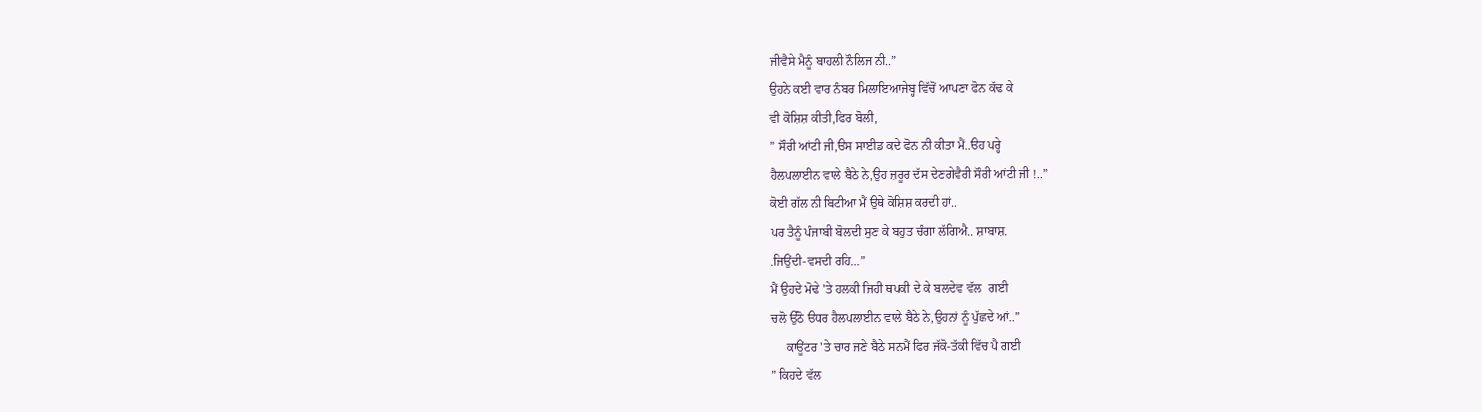ਜੀਵੈਸੇ ਮੈਨੂੰ ਬਾਹਲੀ ਨੌਲਿਜ ਨੀ..”
ਉਹਨੇ ਕਈ ਵਾਰ ਨੰਬਰ ਮਿਲਾਇਆਜੇਬ੍ਹ ਵਿੱਚੋਂ ਆਪਣਾ ਫੋਨ ਕੱਢ ਕੇ
ਵੀ ਕੋਸ਼ਿਸ਼ ਕੀਤੀ,ਫਿਰ ਬੋਲੀ,
” ਸੌਰੀ ਆਂਟੀ ਜੀ,ੳਸ ਸਾਈਡ ਕਦੇ ਫੋਨ ਨੀ ਕੀਤਾ ਮੈਂ..ੳਹ ਪਰ੍ਹੇ
ਹੈਲਪਲਾਈਨ ਵਾਲੇ ਬੈਠੇ ਨੇ,ਉਹ ਜ਼ਰੂਰ ਦੱਸ ਦੇਣਗੇਵੈਰੀ ਸੌਰੀ ਆਂਟੀ ਜੀ !..”
ਕੋਈ ਗੱਲ ਨੀ ਬਿਟੀਆ ਮੈਂ ਉਥੇ ਕੋਸ਼ਿਸ਼ ਕਰਦੀ ਹਾਂ..
ਪਰ ਤੈਨੂੰ ਪੰਜਾਬੀ ਬੋਲਦੀ ਸੁਣ ਕੇ ਬਹੁਤ ਚੰਗਾ ਲੱਗਿਐ.. ਸ਼ਾਬਾਸ਼.
.ਜਿਉਂਦੀ-ਵਸਦੀ ਰਹਿ…”
ਮੈਂ ਉਹਦੇ ਮੋਢੇ 'ਤੇ ਹਲਕੀ ਜਿਹੀ ਥਪਕੀ ਦੇ ਕੇ ਬਲਦੇਵ ਵੱਲ  ਗਈ
ਚਲੋ ਉੱਠੋ ੳਧਰ ਹੈਲਪਲਾਈਨ ਵਾਲੇ ਬੈਠੇ ਨੇ,ਉਹਨਾਂ ਨੂੰ ਪੁੱਛਦੇ ਆਂ..”
     ਕਾਊਂਟਰ 'ਤੇ ਚਾਰ ਜਣੇ ਬੈਠੇ ਸਨਮੈਂ ਫਿਰ ਜੱਕੋ-ਤੱਕੀ ਵਿੱਚ ਪੈ ਗਈ
” ਕਿਹਦੇ ਵੱਲ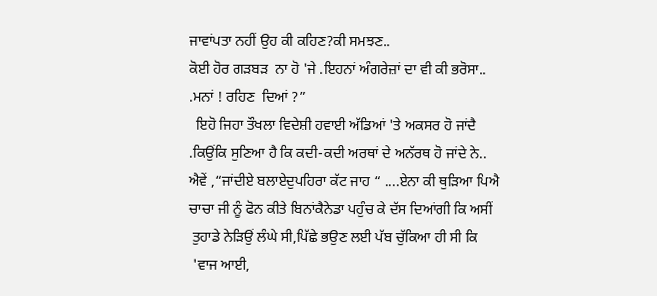ਜਾਵਾਂਪਤਾ ਨਹੀਂ ਉਹ ਕੀ ਕਹਿਣ?ਕੀ ਸਮਝਣ..
ਕੋਈ ਹੋਰ ਗੜਬੜ  ਨਾ ਹੋ 'ਜੇ .ਇਹਨਾਂ ਅੰਗਰੇਜ਼ਾਂ ਦਾ ਵੀ ਕੀ ਭਰੋਸਾ..
.ਮਨਾਂ ! ਰਹਿਣ  ਦਿਆਂ ?”
  ਇਹੋ ਜਿਹਾ ਤੌਖਲਾ ਵਿਦੇਸ਼ੀ ਹਵਾਈ ਅੱਡਿਆਂ 'ਤੇ ਅਕਸਰ ਹੋ ਜਾਂਦੈ
.ਕਿਉਂਕਿ ਸੁਣਿਆ ਹੈ ਕਿ ਕਦੀ-ਕਦੀ ਅਰਥਾਂ ਦੇ ਅਨੱਰਥ ਹੋ ਜਾਂਦੇ ਨੇ..
ਐਵੇਂ ,“ਜਾਂਦੀਏ ਬਲਾਏਦੁਪਹਿਰਾ ਕੱਟ ਜਾਹ “ ....ਏਨਾ ਕੀ ਥੁੜਿਆ ਪਿਐ
ਚਾਚਾ ਜੀ ਨੂੰ ਫੋਨ ਕੀਤੇ ਬਿਨਾਂਕੈਨੇਡਾ ਪਹੁੰਚ ਕੇ ਦੱਸ ਦਿਆਂਗੀ ਕਿ ਅਸੀਂ
 ਤੁਹਾਡੇ ਨੇੜਿਉਂ ਲੰਘੇ ਸੀ,ਪਿੱਛੇ ਭਉਣ ਲਈ ਪੱਬ ਚੁੱਕਿਆ ਹੀ ਸੀ ਕਿ
 'ਵਾਜ ਆਈ,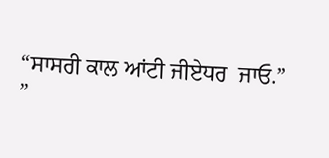“ਸਾਸਰੀ ਕਾਲ ਆਂਟੀ ਜੀਏਧਰ  ਜਾਓ.”
”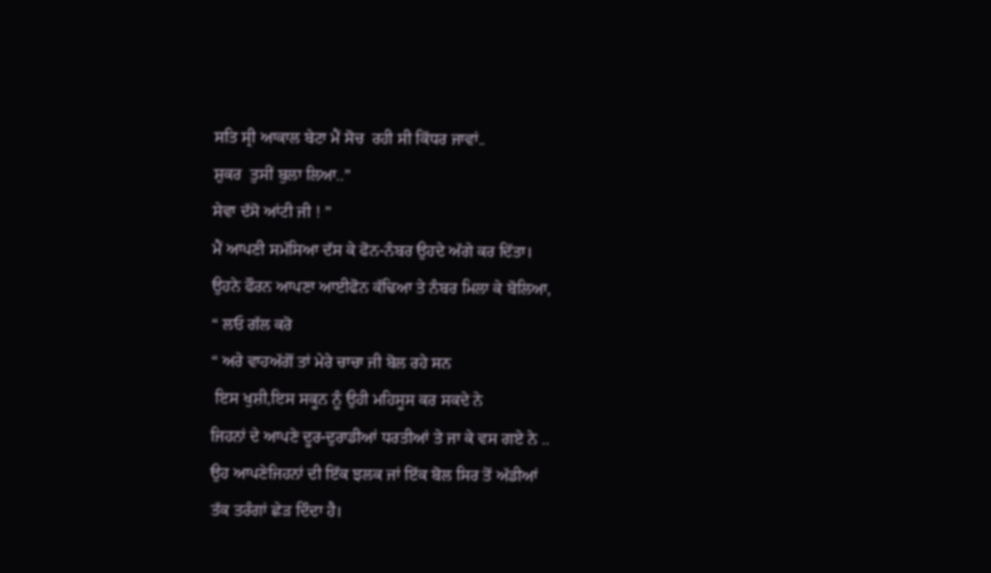ਸਤਿ ਸ੍ਰੀ ਆਕਾਲ ਬੇਟਾ ਮੈਂ ਸੋਚ  ਰਹੀ ਸੀ ਕਿੱਧਰ ਜਾਵਾਂ..
ਸ਼ੁਕਰ  ਤੁਸੀਂ ਬੁਲਾ ਲਿਆ..”
ਸੇਵਾ ਦੱਸੋ ਆਂਟੀ ਜੀ ! ”
ਮੈਂ ਆਪਣੀ ਸਮੱਸਿਆ ਦੱਸ ਕੇ ਫੋਨ-ਨੰਬਰ ਉਹਦੇ ਅੱਗੇ ਕਰ ਦਿੱਤਾ।
ਉਹਨੇ ਫੌਰਨ ਆਪਣਾ ਆਈਫੋਨ ਕੱਢਿਆ ਤੇ ਨੰਬਰ ਮਿਲਾ ਕੇ ਬੋਲਿਆ,
“ ਲਓ ਗੱਲ ਕਰੋ
“ ਅਰੇ ਵਾਹਅੱਗੋਂ ਤਾਂ ਮੇਰੇ ਚਾਚਾ ਜੀ ਬੋਲ ਰਹੇ ਸਨ
 ਇਸ ਖੁਸ਼ੀ,ਇਸ ਸਕੂਨ ਨੂੰ ਉਹੀ ਮਹਿਸੂਸ ਕਰ ਸਕਦੇ ਨੇ
ਜਿਹਨਾਂ ਦੇ ਆਪਣੇ ਦੂਰ-ਦੁਰਾਡੀਆਂ ਧਰਤੀਆਂ ਤੇ ਜਾ ਕੇ ਵਸ ਗਏ ਨੇ ..
ਉਹ ਆਪਣੇਜਿਹਨਾਂ ਦੀ ਇੱਕ ਝਲਕ ਜਾਂ ਇੱਕ ਬੋਲ ਸਿਰ ਤੋਂ ਅੱਡੀਆਂ
ਤੱਕ ਤਰੰਗਾਂ ਛੇੜ ਦਿੰਦਾ ਹੈ।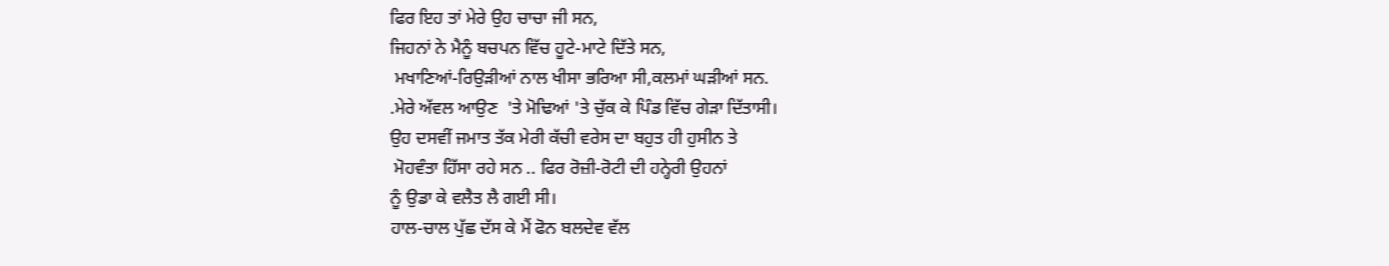ਫਿਰ ਇਹ ਤਾਂ ਮੇਰੇ ਉਹ ਚਾਚਾ ਜੀ ਸਨ,
ਜਿਹਨਾਂ ਨੇ ਮੈਨੂੰ ਬਚਪਨ ਵਿੱਚ ਹੂਟੇ-ਮਾਟੇ ਦਿੱਤੇ ਸਨ,
 ਮਖਾਣਿਆਂ-ਰਿਉੜੀਆਂ ਨਾਲ ਖੀਸਾ ਭਰਿਆ ਸੀ,ਕਲਮਾਂ ਘੜੀਆਂ ਸਨ.
.ਮੇਰੇ ਅੱਵਲ ਆਉਣ  'ਤੇ ਮੋਢਿਆਂ 'ਤੇ ਚੁੱਕ ਕੇ ਪਿੰਡ ਵਿੱਚ ਗੇੜਾ ਦਿੱਤਾਸੀ।
ਉਹ ਦਸਵੀਂ ਜਮਾਤ ਤੱਕ ਮੇਰੀ ਕੱਚੀ ਵਰੇਸ ਦਾ ਬਹੁਤ ਹੀ ਹੁਸੀਨ ਤੇ
 ਮੋਹਵੰਤਾ ਹਿੱਸਾ ਰਹੇ ਸਨ .. ਫਿਰ ਰੋਜ਼ੀ-ਰੋਟੀ ਦੀ ਹਨ੍ਹੇਰੀ ਉਹਨਾਂ
ਨੂੰ ਉਡਾ ਕੇ ਵਲੈਤ ਲੈ ਗਈ ਸੀ।
ਹਾਲ-ਚਾਲ ਪੁੱਛ ਦੱਸ ਕੇ ਮੈਂ ਫੋਨ ਬਲਦੇਵ ਵੱਲ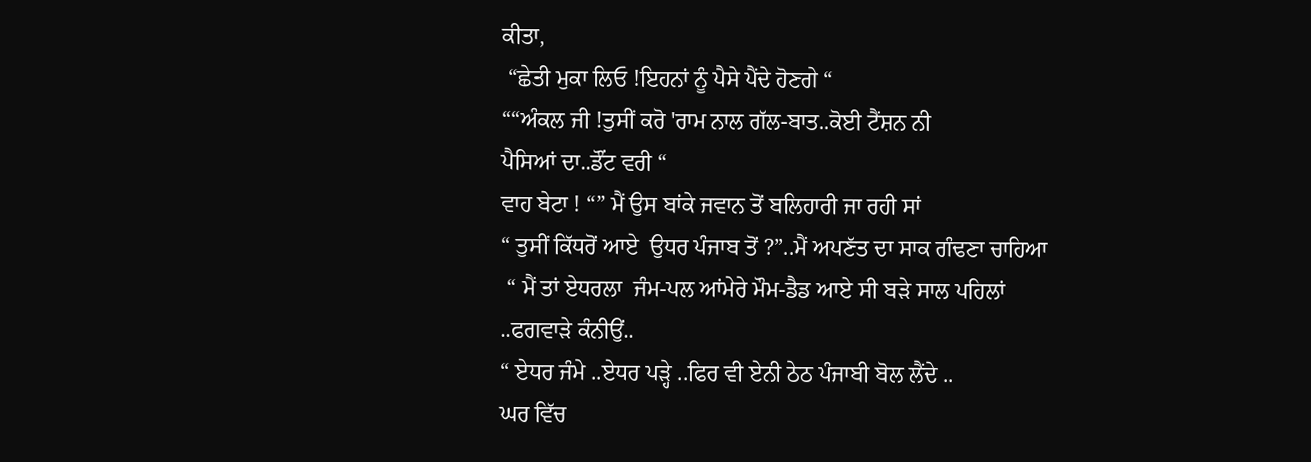ਕੀਤਾ,
 “ਛੇਤੀ ਮੁਕਾ ਲਿਓ !ਇਹਨਾਂ ਨੂੰ ਪੈਸੇ ਪੈਂਦੇ ਹੋਣਗੇ “
““ਅੰਕਲ ਜੀ !ਤੁਸੀਂ ਕਰੋ 'ਰਾਮ ਨਾਲ ਗੱਲ-ਬਾਤ..ਕੋਈ ਟੈਂਸ਼ਨ ਨੀ
ਪੈਸਿਆਂ ਦਾ..ਡੌਂਟ ਵਰੀ “
ਵਾਹ ਬੇਟਾ ! “” ਮੈਂ ਉਸ ਬਾਂਕੇ ਜਵਾਨ ਤੋਂ ਬਲਿਹਾਰੀ ਜਾ ਰਹੀ ਸਾਂ
“ ਤੁਸੀਂ ਕਿੱਧਰੋਂ ਆਏ  ਉਧਰ ਪੰਜਾਬ ਤੋਂ ?”..ਮੈਂ ਅਪਣੱਤ ਦਾ ਸਾਕ ਗੰਢਣਾ ਚਾਹਿਆ
 “ ਮੈਂ ਤਾਂ ਏਧਰਲਾ  ਜੰਮ-ਪਲ ਆਂਮੇਰੇ ਮੌਮ-ਡੈਡ ਆਏ ਸੀ ਬੜੇ ਸਾਲ ਪਹਿਲਾਂ
..ਫਗਵਾੜੇ ਕੰਨੀਉਂ..
“ ਏਧਰ ਜੰਮੇ ..ਏਧਰ ਪੜ੍ਹੇ ..ਫਿਰ ਵੀ ਏਨੀ ਠੇਠ ਪੰਜਾਬੀ ਬੋਲ ਲੈਂਦੇ ..
ਘਰ ਵਿੱਚ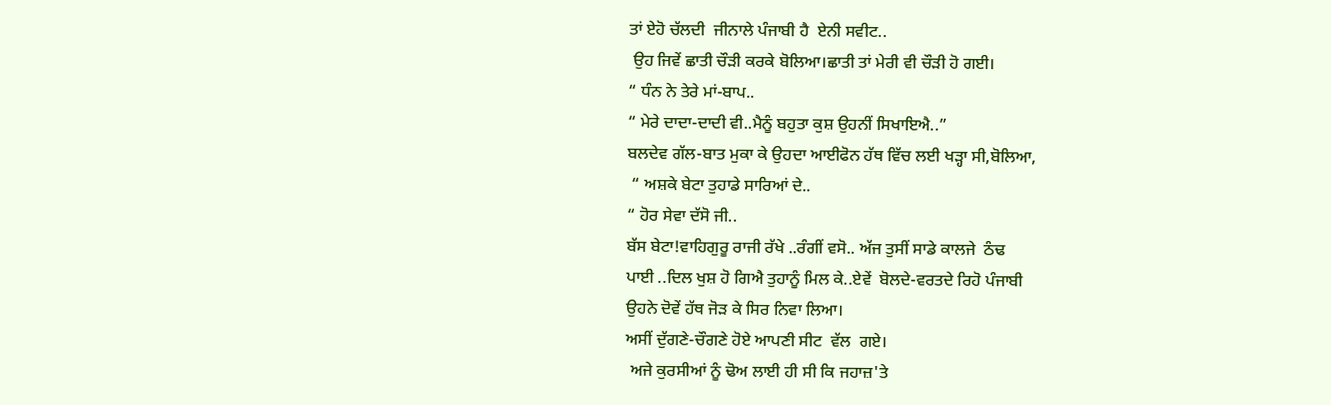ਤਾਂ ਏਹੋ ਚੱਲਦੀ  ਜੀਨਾਲੇ ਪੰਜਾਬੀ ਹੈ  ਏਨੀ ਸਵੀਟ..
 ਉਹ ਜਿਵੇਂ ਛਾਤੀ ਚੌੜੀ ਕਰਕੇ ਬੋਲਿਆ।ਛਾਤੀ ਤਾਂ ਮੇਰੀ ਵੀ ਚੌੜੀ ਹੋ ਗਈ।
“ ਧੰਨ ਨੇ ਤੇਰੇ ਮਾਂ-ਬਾਪ..
“ ਮੇਰੇ ਦਾਦਾ-ਦਾਦੀ ਵੀ..ਮੈਨੂੰ ਬਹੁਤਾ ਕੁਸ਼ ਉਹਨੀਂ ਸਿਖਾਇਐ..”
ਬਲਦੇਵ ਗੱਲ-ਬਾਤ ਮੁਕਾ ਕੇ ਉਹਦਾ ਆਈਫੋਨ ਹੱਥ ਵਿੱਚ ਲਈ ਖੜ੍ਹਾ ਸੀ,ਬੋਲਿਆ,
 “ ਅਸ਼ਕੇ ਬੇਟਾ ਤੁਹਾਡੇ ਸਾਰਿਆਂ ਦੇ..
“ ਹੋਰ ਸੇਵਾ ਦੱਸੋ ਜੀ..
ਬੱਸ ਬੇਟਾ!ਵਾਹਿਗੁਰੂ ਰਾਜੀ ਰੱਖੇ ..ਰੰਗੀਂ ਵਸੋ.. ਅੱਜ ਤੁਸੀਂ ਸਾਡੇ ਕਾਲਜੇ  ਠੰਢ
ਪਾਈ ..ਦਿਲ ਖੁਸ਼ ਹੋ ਗਿਐ ਤੁਹਾਨੂੰ ਮਿਲ ਕੇ..ਏਵੇਂ  ਬੋਲਦੇ-ਵਰਤਦੇ ਰਿਹੋ ਪੰਜਾਬੀ
ਉਹਨੇ ਦੋਵੇਂ ਹੱਥ ਜੋੜ ਕੇ ਸਿਰ ਨਿਵਾ ਲਿਆ।
ਅਸੀਂ ਦੁੱਗਣੇ-ਚੌਗਣੇ ਹੋਏ ਆਪਣੀ ਸੀਟ  ਵੱਲ  ਗਏ।
 ਅਜੇ ਕੁਰਸੀਆਂ ਨੂੰ ਢੋਅ ਲਾਈ ਹੀ ਸੀ ਕਿ ਜਹਾਜ਼'ਤੇ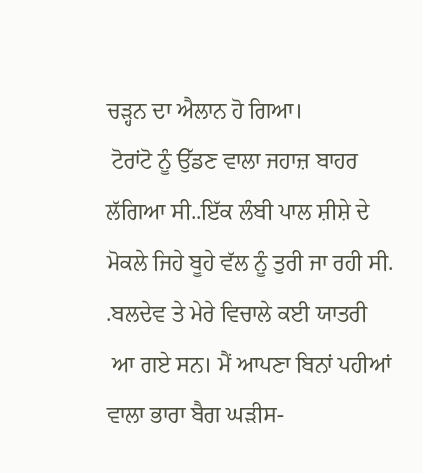ਚੜ੍ਹਨ ਦਾ ਐਲਾਨ ਹੋ ਗਿਆ।
 ਟੋਰਾਂਟੋ ਨੂੰ ਉੱਡਣ ਵਾਲਾ ਜਹਾਜ਼ ਬਾਹਰ ਲੱਗਿਆ ਸੀ..ਇੱਕ ਲੰਬੀ ਪਾਲ ਸ਼ੀਸ਼ੇ ਦੇ
ਮੋਕਲੇ ਜਿਹੇ ਬੂਹੇ ਵੱਲ ਨੂੰ ਤੁਰੀ ਜਾ ਰਹੀ ਸੀ. .ਬਲਦੇਵ ਤੇ ਮੇਰੇ ਵਿਚਾਲੇ ਕਈ ਯਾਤਰੀ
 ਆ ਗਏ ਸਨ। ਮੈਂ ਆਪਣਾ ਬਿਨਾਂ ਪਹੀਆਂ ਵਾਲਾ ਭਾਰਾ ਬੈਗ ਘੜੀਸ-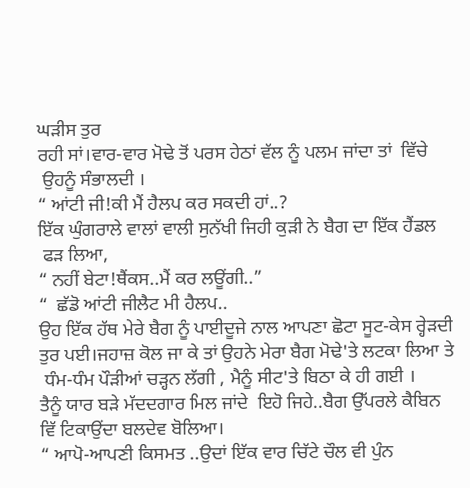ਘੜੀਸ ਤੁਰ
ਰਹੀ ਸਾਂ।ਵਾਰ-ਵਾਰ ਮੋਢੇ ਤੋਂ ਪਰਸ ਹੇਠਾਂ ਵੱਲ ਨੂੰ ਪਲਮ ਜਾਂਦਾ ਤਾਂ  ਵਿੱਚੇ
 ਉਹਨੂੰ ਸੰਭਾਲਦੀ ।
“ ਆਂਟੀ ਜੀ!ਕੀ ਮੈਂ ਹੈਲਪ ਕਰ ਸਕਦੀ ਹਾਂ..?
ਇੱਕ ਘੁੰਗਰਾਲੇ ਵਾਲਾਂ ਵਾਲੀ ਸੁਨੱਖੀ ਜਿਹੀ ਕੁੜੀ ਨੇ ਬੈਗ ਦਾ ਇੱਕ ਹੈਂਡਲ
 ਫੜ ਲਿਆ,
“ ਨਹੀਂ ਬੇਟਾ!ਥੈਂਕਸ..ਮੈਂ ਕਰ ਲਊਂਗੀ..”
“  ਛੱਡੋ ਆਂਟੀ ਜੀਲੈਟ ਮੀ ਹੈਲਪ..
ਉਹ ਇੱਕ ਹੱਥ ਮੇਰੇ ਬੈਗ ਨੂੰ ਪਾਈਦੂਜੇ ਨਾਲ ਆਪਣਾ ਛੋਟਾ ਸੂਟ-ਕੇਸ ਰ੍ਹੇੜਦੀ
ਤੁਰ ਪਈ।ਜਹਾਜ਼ ਕੋਲ ਜਾ ਕੇ ਤਾਂ ਉਹਨੇ ਮੇਰਾ ਬੈਗ ਮੋਢੇ'ਤੇ ਲਟਕਾ ਲਿਆ ਤੇ
 ਧੰਮ-ਧੰਮ ਪੌੜੀਆਂ ਚੜ੍ਹਨ ਲੱਗੀ , ਮੈਨੂੰ ਸੀਟ'ਤੇ ਬਿਠਾ ਕੇ ਹੀ ਗਈ ।
ਤੈਨੂੰ ਯਾਰ ਬੜੇ ਮੱਦਦਗਾਰ ਮਿਲ ਜਾਂਦੇ  ਇਹੋ ਜਿਹੇ..ਬੈਗ ਉੱਪਰਲੇ ਕੈਬਿਨ
ਵਿੱ ਟਿਕਾਉਂਦਾ ਬਲਦੇਵ ਬੋਲਿਆ।
“ ਆਪੋ-ਆਪਣੀ ਕਿਸਮਤ ..ਉਦਾਂ ਇੱਕ ਵਾਰ ਚਿੱਟੇ ਚੌਲ ਵੀ ਪੁੰਨ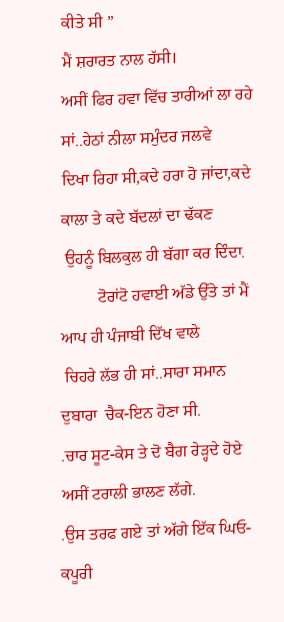ਕੀਤੇ ਸੀ ”
ਮੈਂ ਸ਼ਰਾਰਤ ਨਾਲ ਹੱਸੀ।
ਅਸੀਂ ਫਿਰ ਹਵਾ ਵਿੱਚ ਤਾਰੀਆਂ ਲਾ ਰਹੇ ਸਾਂ..ਹੇਠਾਂ ਨੀਲਾ ਸਮੁੰਦਰ ਜਲਵੇ
ਦਿਖਾ ਰਿਹਾ ਸੀ,ਕਦੇ ਹਰਾ ਹੋ ਜਾਂਦਾ,ਕਦੇ ਕਾਲਾ ਤੇ ਕਦੇ ਬੱਦਲਾਂ ਦਾ ਢੱਕਣ
 ਉਹਨੂੰ ਬਿਲਕੁਲ ਹੀ ਬੱਗਾ ਕਰ ਦਿੰਦਾ.
         ਟੋਰਾਂਟੋ ਹਵਾਈ ਅੱਡੇ ਉੱਤੇ ਤਾਂ ਮੈਂ ਆਪ ਹੀ ਪੰਜਾਬੀ ਦਿੱਖ ਵਾਲੇ
 ਚਿਹਰੇ ਲੱਭ ਹੀ ਸਾਂ..ਸਾਰਾ ਸਮਾਨ ਦੁਬਾਰਾ  ਚੈਕ-ਇਨ ਹੋਣਾ ਸੀ.
.ਚਾਰ ਸੂਟ-ਕੇਸ ਤੇ ਦੋ ਬੈਗ ਰੇੜ੍ਹਦੇ ਹੋਏ ਅਸੀਂ ਟਰਾਲੀ ਭਾਲਣ ਲੱਗੇ.
.ਉਸ ਤਰਫ ਗਏ ਤਾਂ ਅੱਗੇ ਇੱਕ ਘਿਓ-ਕਪੂਰੀ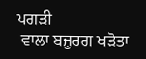ਪਗੜੀ
 ਵਾਲਾ ਬਜ਼ੁਰਗ ਖੜੋਤਾ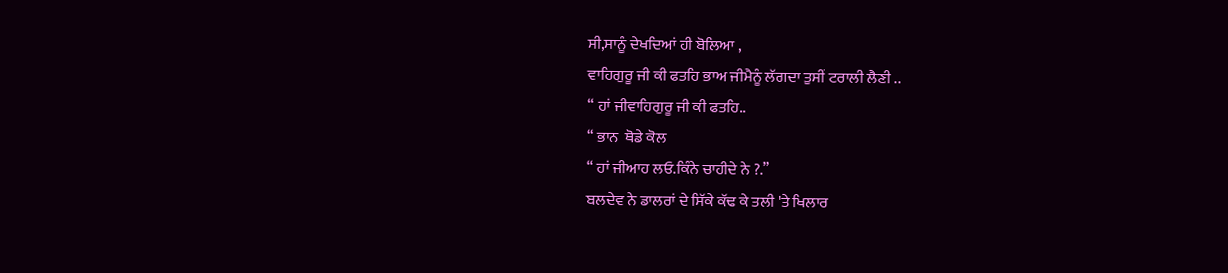ਸੀ,ਸਾਨੂੰ ਦੇਖਦਿਆਂ ਹੀ ਬੋਲਿਆ ,
ਵਾਹਿਗੁਰੂ ਜੀ ਕੀ ਫਤਹਿ ਭਾਅ ਜੀਮੈਨੂੰ ਲੱਗਦਾ ਤੁਸੀਂ ਟਰਾਲੀ ਲੈਣੀ ..
“ ਹਾਂ ਜੀਵਾਹਿਗੁਰੂ ਜੀ ਕੀ ਫਤਹਿ..
“ ਭਾਨ  ਥੋਡੇ ਕੋਲ
“ ਹਾਂ ਜੀਆਹ ਲਓ.ਕਿੰਨੇ ਚਾਹੀਦੇ ਨੇ ?.”
ਬਲਦੇਵ ਨੇ ਡਾਲਰਾਂ ਦੇ ਸਿੱਕੇ ਕੱਢ ਕੇ ਤਲੀ 'ਤੇ ਖਿਲਾਰ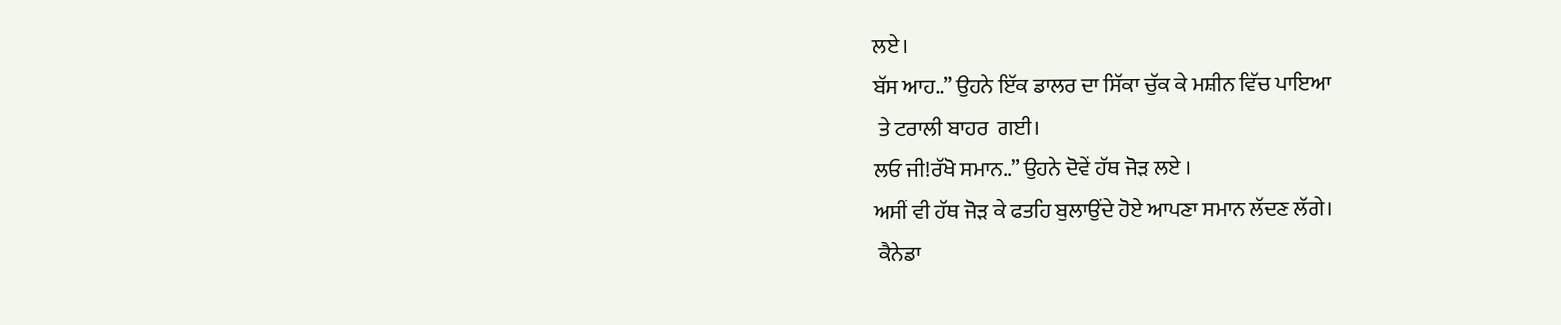ਲਏ।
ਬੱਸ ਆਹ..” ਉਹਨੇ ਇੱਕ ਡਾਲਰ ਦਾ ਸਿੱਕਾ ਚੁੱਕ ਕੇ ਮਸ਼ੀਨ ਵਿੱਚ ਪਾਇਆ
 ਤੇ ਟਰਾਲੀ ਬਾਹਰ  ਗਈ।
ਲਓ ਜੀ!ਰੱਖੋ ਸਮਾਨ..” ਉਹਨੇ ਦੋਵੇਂ ਹੱਥ ਜੋੜ ਲਏ ।
ਅਸੀਂ ਵੀ ਹੱਥ ਜੋੜ ਕੇ ਫਤਹਿ ਬੁਲਾਉਂਦੇ ਹੋਏ ਆਪਣਾ ਸਮਾਨ ਲੱਦਣ ਲੱਗੇ।
 ਕੈਨੇਡਾ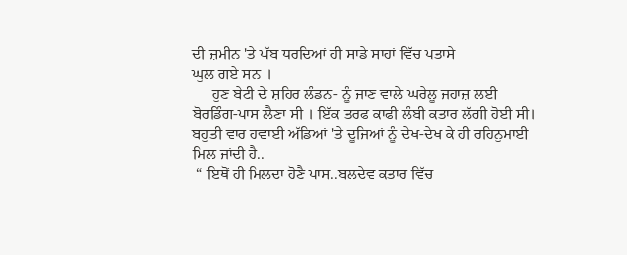ਦੀ ਜ਼ਮੀਨ 'ਤੇ ਪੱਬ ਧਰਦਿਆਂ ਹੀ ਸਾਡੇ ਸਾਹਾਂ ਵਿੱਚ ਪਤਾਸੇ
ਘੁਲ ਗਏ ਸਨ ।
     ਹੁਣ ਬੇਟੀ ਦੇ ਸ਼ਹਿਰ ਲੰਡਨ- ਨੂੰ ਜਾਣ ਵਾਲੇ ਘਰੇਲੂ ਜਹਾਜ਼ ਲਈ
ਬੋਰਡਿੰਗ-ਪਾਸ ਲੈਣਾ ਸੀ । ਇੱਕ ਤਰਫ ਕਾਫੀ ਲੰਬੀ ਕਤਾਰ ਲੱਗੀ ਹੋਈ ਸੀ।
ਬਹੁਤੀ ਵਾਰ ਹਵਾਈ ਅੱਡਿਆਂ 'ਤੇ ਦੂਜਿਆਂ ਨੂੰ ਦੇਖ-ਦੇਖ ਕੇ ਹੀ ਰਹਿਨੁਮਾਈ
ਮਿਲ ਜਾਂਦੀ ਹੈ..
 “ ਇਥੋਂ ਹੀ ਮਿਲਦਾ ਹੋਣੈ ਪਾਸ..ਬਲਦੇਵ ਕਤਾਰ ਵਿੱਚ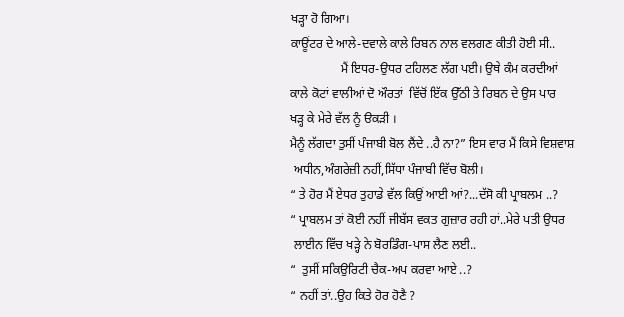ਖੜ੍ਹਾ ਹੋ ਗਿਆ।
ਕਾਊਂਟਰ ਦੇ ਆਲੇ-ਦਵਾਲੇ ਕਾਲੇ ਰਿਬਨ ਨਾਲ ਵਲਗਣ ਕੀਤੀ ਹੋਈ ਸੀ..
                ਮੈਂ ਇਧਰ-ਉਧਰ ਟਹਿਲਣ ਲੱਗ ਪਈ। ਉਥੇ ਕੰਮ ਕਰਦੀਆਂ
ਕਾਲੇ ਕੋਟਾਂ ਵਾਲੀਆਂ ਦੋ ਔਰਤਾਂ  ਵਿੱਚੋਂ ਇੱਕ ਉੱਠੀ ਤੇ ਰਿਬਨ ਦੇ ਉਸ ਪਾਰ
ਖੜ੍ਹ ਕੇ ਮੇਰੇ ਵੱਲ ਨੂੰ ੳਕੜੀ ।
ਮੈਨੂੰ ਲੱਗਦਾ ਤੁਸੀਂ ਪੰਜਾਬੀ ਬੋਲ ਲੈਂਦੇ ..ਹੈ ਨਾ?” ਇਸ ਵਾਰ ਮੈਂ ਕਿਸੇ ਵਿਸ਼ਵਾਸ਼
 ਅਧੀਨ,ਅੰਗਰੇਜ਼ੀ ਨਹੀਂ,ਸਿੱਧਾ ਪੰਜਾਬੀ ਵਿੱਚ ਬੋਲੀ।
“ ਤੇ ਹੋਰ ਮੈਂ ਏਧਰ ਤੁਹਾਡੇ ਵੱਲ ਕਿਉਂ ਆਈ ਆਂ?...ਦੱਸੋ ਕੀ ਪ੍ਰਾਬਲਮ ..?
“ ਪ੍ਰਾਬਲਮ ਤਾਂ ਕੋਈ ਨਹੀਂ ਜੀਬੱਸ ਵਕਤ ਗੁਜ਼ਾਰ ਰਹੀ ਹਾਂ..ਮੇਰੇ ਪਤੀ ਉਧਰ
 ਲਾਈਨ ਵਿੱਚ ਖੜ੍ਹੇ ਨੇ ਬੋਰਡਿੰਗ-ਪਾਸ ਲੈਣ ਲਈ..
“  ਤੁਸੀਂ ਸਕਿਉਰਿਟੀ ਚੈਕ-ਅਪ ਕਰਵਾ ਆਏ ..?
“ ਨਹੀਂ ਤਾਂ..ਉਹ ਕਿਤੇ ਹੋਰ ਹੋਣੈ ?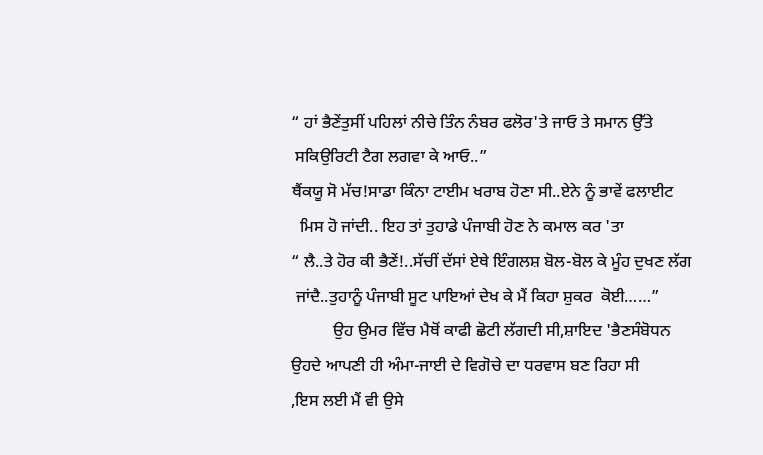“ ਹਾਂ ਭੈਣੇਂਤੁਸੀਂ ਪਹਿਲਾਂ ਨੀਚੇ ਤਿੰਨ ਨੰਬਰ ਫਲੋਰ'ਤੇ ਜਾਓ ਤੇ ਸਮਾਨ ਉੱਤੇ
 ਸਕਿਉਰਿਟੀ ਟੈਗ ਲਗਵਾ ਕੇ ਆਓ..”
ਥੈਂਕਯੂ ਸੋ ਮੱਚ!ਸਾਡਾ ਕਿੰਨਾ ਟਾਈਮ ਖਰਾਬ ਹੋਣਾ ਸੀ..ਏਨੇ ਨੂੰ ਭਾਵੇਂ ਫਲਾਈਟ
  ਮਿਸ ਹੋ ਜਾਂਦੀ.. ਇਹ ਤਾਂ ਤੁਹਾਡੇ ਪੰਜਾਬੀ ਹੋਣ ਨੇ ਕਮਾਲ ਕਰ 'ਤਾ
“ ਲੈ..ਤੇ ਹੋਰ ਕੀ ਭੈਣੇਂ!..ਸੱਚੀਂ ਦੱਸਾਂ ਏਥੇ ਇੰਗਲਸ਼ ਬੋਲ-ਬੋਲ ਕੇ ਮੂੰਹ ਦੁਖਣ ਲੱਗ
 ਜਾਂਦੈ..ਤੁਹਾਨੂੰ ਪੰਜਾਬੀ ਸੂਟ ਪਾਇਆਂ ਦੇਖ ਕੇ ਮੈਂ ਕਿਹਾ ਸ਼ੁਕਰ  ਕੋਈ……”
          ਉਹ ਉਮਰ ਵਿੱਚ ਮੈਥੋਂ ਕਾਫੀ ਛੋਟੀ ਲੱਗਦੀ ਸੀ,ਸ਼ਾਇਦ 'ਭੈਣਸੰਬੋਧਨ
ਉਹਦੇ ਆਪਣੀ ਹੀ ਅੰਮਾ-ਜਾਈ ਦੇ ਵਿਗੋਚੇ ਦਾ ਧਰਵਾਸ ਬਣ ਰਿਹਾ ਸੀ
,ਇਸ ਲਈ ਮੈਂ ਵੀ ਉਸੇ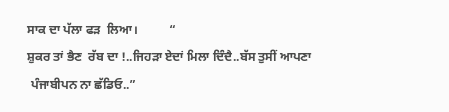ਸਾਕ ਦਾ ਪੱਲਾ ਫੜ  ਲਿਆ।          “
ਸ਼ੁਕਰ ਤਾਂ ਭੈਣ  ਰੱਬ ਦਾ !..ਜਿਹੜਾ ਏਦਾਂ ਮਿਲਾ ਦਿੰਦੈ..ਬੱਸ ਤੁਸੀਂ ਆਪਣਾ
 ਪੰਜਾਬੀਪਨ ਨਾ ਛੱਡਿਓ..”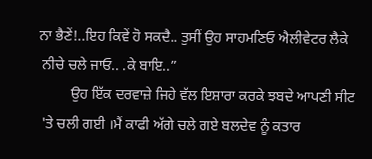ਨਾ ਭੈਣੇਂ!..ਇਹ ਕਿਵੇਂ ਹੋ ਸਕਦੈ.. ਤੁਸੀਂ ਉਹ ਸਾਹਮਣਿਓ ਐਲੀਵੇਟਰ ਲੈਕੇ
 ਨੀਚੇ ਚਲੇ ਜਾਓ.. .ਕੇ ਬਾਇ..”
         ਉਹ ਇੱਕ ਦਰਵਾਜ਼ੇ ਜਿਹੇ ਵੱਲ ਇਸ਼ਾਰਾ ਕਰਕੇ ਝਬਦੇ ਆਪਣੀ ਸੀਟ
 'ਤੇ ਚਲੀ ਗਈ ।ਮੈਂ ਕਾਫੀ ਅੱਗੇ ਚਲੇ ਗਏ ਬਲਦੇਵ ਨੂੰ ਕਤਾਰ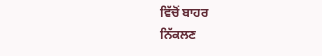ਵਿੱਚੋਂ ਬਾਹਰ
ਨਿੱਕਲਣ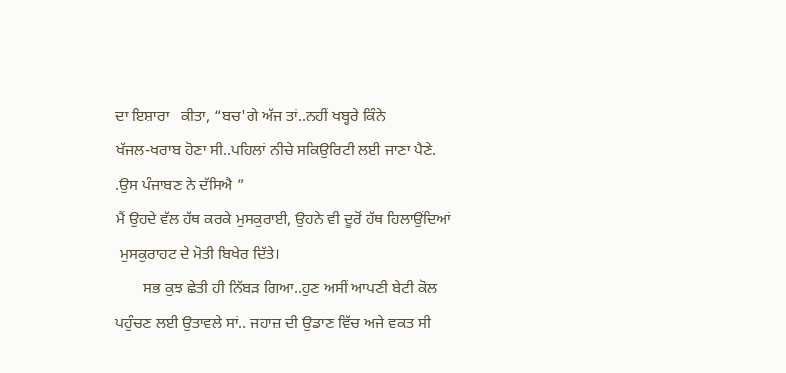ਦਾ ਇਸ਼ਾਰਾ   ਕੀਤਾ, “ਬਚ'ਗੇ ਅੱਜ ਤਾਂ..ਨਹੀਂ ਖਬ੍ਹਰੇ ਕਿੰਨੇ
ਖੱਜਲ-ਖਰਾਬ ਹੋਣਾ ਸੀ..ਪਹਿਲਾਂ ਨੀਚੇ ਸਕਿਉਰਿਟੀ ਲਈ ਜਾਣਾ ਪੈਣੇ.
.ਉਸ ਪੰਜਾਬਣ ਨੇ ਦੱਸਿਐ ”
ਮੈਂ ਉਹਦੇ ਵੱਲ ਹੱਥ ਕਰਕੇ ਮੁਸਕੁਰਾਈ, ਉਹਨੇ ਵੀ ਦੂਰੋਂ ਹੱਥ ਹਿਲਾਉਂਦਿਆਂ
 ਮੁਸਕੁਰਾਹਟ ਦੇ ਮੋਤੀ ਬਿਖੇਰ ਦਿੱਤੇ।
       ਸਭ ਕੁਝ ਛੇਤੀ ਹੀ ਨਿੱਬੜ ਗਿਆ..ਹੁਣ ਅਸੀਂ ਆਪਣੀ ਬੇਟੀ ਕੋਲ
ਪਹੁੰਚਣ ਲਈ ਉਤਾਵਲੇ ਸਾਂ.. ਜਹਾਜ਼ ਦੀ ਉਡਾਣ ਵਿੱਚ ਅਜੇ ਵਕਤ ਸੀ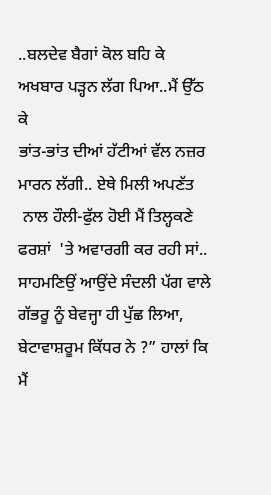..ਬਲਦੇਵ ਬੈਗਾਂ ਕੋਲ ਬਹਿ ਕੇ  ਅਖਬਾਰ ਪੜ੍ਹਨ ਲੱਗ ਪਿਆ..ਮੈਂ ਉੱਠ ਕੇ
ਭਾਂਤ-ਭਾਂਤ ਦੀਆਂ ਹੱਟੀਆਂ ਵੱਲ ਨਜ਼ਰ ਮਾਰਨ ਲੱਗੀ.. ਏਥੇ ਮਿਲੀ ਅਪਣੱਤ
 ਨਾਲ ਹੌਲੀ-ਫੁੱਲ ਹੋਈ ਮੈਂ ਤਿਲ੍ਹਕਣੇ ਫਰਸ਼ਾਂ  'ਤੇ ਅਵਾਰਗੀ ਕਰ ਰਹੀ ਸਾਂ..
ਸਾਹਮਣਿਉਂ ਆਉਂਦੇ ਸੰਦਲੀ ਪੱਗ ਵਾਲੇ ਗੱਭਰੂ ਨੂੰ ਬੇਵਜ੍ਹਾ ਹੀ ਪੁੱਛ ਲਿਆ,
ਬੇਟਾਵਾਸ਼ਰੂਮ ਕਿੱਧਰ ਨੇ ?” ਹਾਲਾਂ ਕਿ ਮੈਂ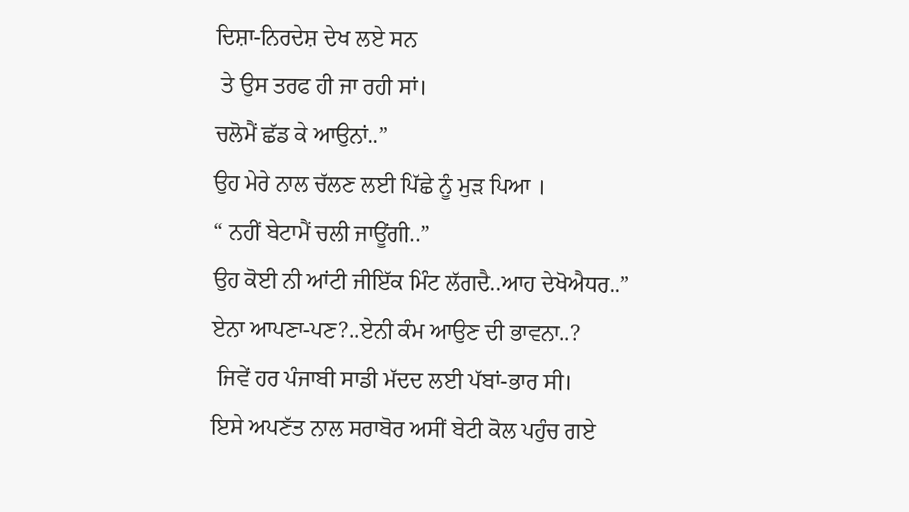ਦਿਸ਼ਾ-ਨਿਰਦੇਸ਼ ਦੇਖ ਲਏ ਸਨ
 ਤੇ ਉਸ ਤਰਫ ਹੀ ਜਾ ਰਹੀ ਸਾਂ।
ਚਲੋਮੈਂ ਛੱਡ ਕੇ ਆਉਨਾਂ..”
ਉਹ ਮੇਰੇ ਨਾਲ ਚੱਲਣ ਲਈ ਪਿੱਛੇ ਨੂੰ ਮੁੜ ਪਿਆ ।
“ ਨਹੀਂ ਬੇਟਾਮੈਂ ਚਲੀ ਜਾਊਂਗੀ..”
ਉਹ ਕੋਈ ਨੀ ਆਂਟੀ ਜੀਇੱਕ ਮਿੰਟ ਲੱਗਦੈ..ਆਹ ਦੇਖੋਐਧਰ..”
ਏਨਾ ਆਪਣਾ-ਪਣ?..ਏਨੀ ਕੰਮ ਆਉਣ ਦੀ ਭਾਵਨਾ..?
 ਜਿਵੇਂ ਹਰ ਪੰਜਾਬੀ ਸਾਡੀ ਮੱਦਦ ਲਈ ਪੱਬਾਂ-ਭਾਰ ਸੀ।
ਇਸੇ ਅਪਣੱਤ ਨਾਲ ਸਰਾਬੋਰ ਅਸੀਂ ਬੇਟੀ ਕੋਲ ਪਹੁੰਚ ਗਏ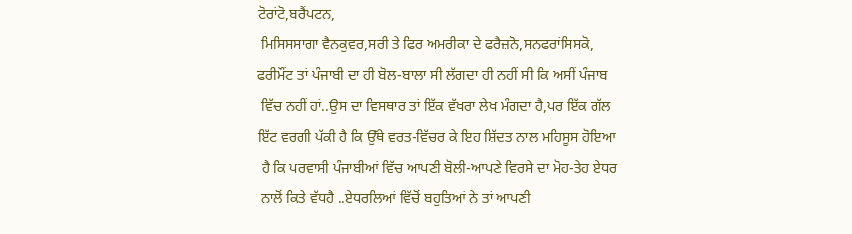ਟੋਰਾਂਟੋ,ਬਰੈਂਪਟਨ,
 ਮਿਸਿਸਸਾਗਾ ਵੈਨਕੁਵਰ,ਸਰੀ ਤੇ ਫਿਰ ਅਮਰੀਕਾ ਦੇ ਫਰੈਜ਼ਨੋ,ਸਨਫਰਾਂਸਿਸਕੋ,
ਫਰੀਮੌਂਟ ਤਾਂ ਪੰਜਾਬੀ ਦਾ ਹੀ ਬੋਲ-ਬਾਲਾ ਸੀ ਲੱਗਦਾ ਹੀ ਨਹੀਂ ਸੀ ਕਿ ਅਸੀਂ ਪੰਜਾਬ
 ਵਿੱਚ ਨਹੀਂ ਹਾਂ..ਉਸ ਦਾ ਵਿਸਥਾਰ ਤਾਂ ਇੱਕ ਵੱਖਰਾ ਲੇਖ ਮੰਗਦਾ ਹੈ,ਪਰ ਇੱਕ ਗੱਲ
ਇੱਟ ਵਰਗੀ ਪੱਕੀ ਹੈ ਕਿ ਉੱਥੇ ਵਰਤ-ਵਿੱਚਰ ਕੇ ਇਹ ਸ਼ਿੱਦਤ ਨਾਲ ਮਹਿਸੂਸ ਹੋਇਆ
 ਹੈ ਕਿ ਪਰਵਾਸੀ ਪੰਜਾਬੀਆਂ ਵਿੱਚ ਆਪਣੀ ਬੋਲੀ-ਆਪਣੇ ਵਿਰਸੇ ਦਾ ਮੋਹ-ਤੇਹ ਏਧਰ
 ਨਾਲੋਂ ਕਿਤੇ ਵੱਧਹੈ ..ਏਧਰਲਿਆਂ ਵਿੱਚੋਂ ਬਹੁਤਿਆਂ ਨੇ ਤਾਂ ਆਪਣੀ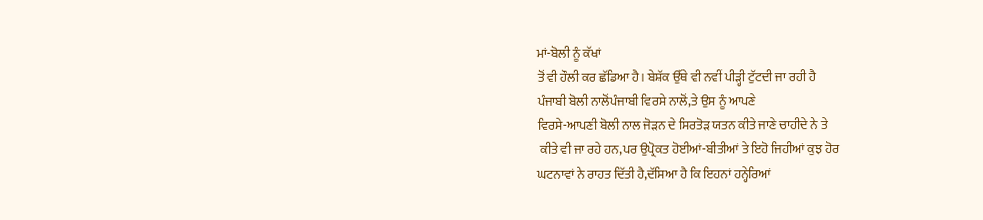ਮਾਂ-ਬੋਲੀ ਨੂੰ ਕੱਖਾਂ
ਤੋਂ ਵੀ ਹੌਲੀ ਕਰ ਛੱਡਿਆ ਹੈ। ਬੇਸ਼ੱਕ ਉੱਥੇ ਵੀ ਨਵੀਂ ਪੀੜ੍ਹੀ ਟੁੱਟਦੀ ਜਾ ਰਹੀ ਹੈ
ਪੰਜਾਬੀ ਬੋਲੀ ਨਾਲੋਂਪੰਜਾਬੀ ਵਿਰਸੇ ਨਾਲੋਂ,ਤੇ ਉਸ ਨੂੰ ਆਪਣੇ
ਵਿਰਸੇ-ਆਪਣੀ ਬੋਲੀ ਨਾਲ ਜੋੜਨ ਦੇ ਸਿਰਤੋੜ ਯਤਨ ਕੀਤੇ ਜਾਣੇ ਚਾਹੀਦੇ ਨੇ ਤੇ
 ਕੀਤੇ ਵੀ ਜਾ ਰਹੇ ਹਨ,ਪਰ ਉਪ੍ਰੋਕਤ ਹੋਈਆਂ-ਬੀਤੀਆਂ ਤੇ ਇਹੋ ਜਿਹੀਆਂ ਕੁਝ ਹੋਰ
ਘਟਨਾਵਾਂ ਨੇ ਰਾਹਤ ਦਿੱਤੀ ਹੈ,ਦੱਸਿਆ ਹੈ ਕਿ ਇਹਨਾਂ ਹਨ੍ਹੇਰਿਆਂ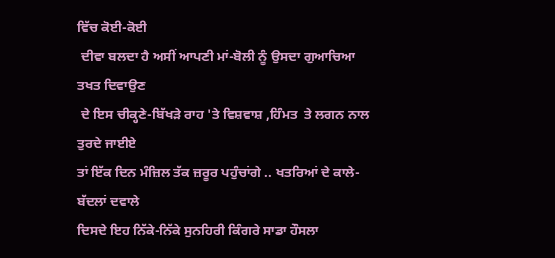ਵਿੱਚ ਕੋਈ-ਕੋਈ
 ਦੀਵਾ ਬਲਦਾ ਹੈ ਅਸੀਂ ਆਪਣੀ ਮਾਂ-ਬੋਲੀ ਨੂੰ ਉਸਦਾ ਗੁਆਚਿਆ ਤਖਤ ਦਿਵਾਉਣ
 ਦੇ ਇਸ ਚੀਕ੍ਹਣੇ-ਬਿੱਖੜੇ ਰਾਹ 'ਤੇ ਵਿਸ਼ਵਾਸ਼ ,ਹਿੰਮਤ  ਤੇ ਲਗਨ ਨਾਲ ਤੁਰਦੇ ਜਾਈਏ
ਤਾਂ ਇੱਕ ਦਿਨ ਮੰਜ਼ਿਲ ਤੱਕ ਜ਼ਰੂਰ ਪਹੁੰਚਾਂਗੇ .. ਖਤਰਿਆਂ ਦੇ ਕਾਲੇ-ਬੱਦਲਾਂ ਦਵਾਲੇ
ਦਿਸਦੇ ਇਹ ਨਿੱਕੇ-ਨਿੱਕੇ ਸੁਨਹਿਰੀ ਕਿੰਗਰੇ ਸਾਡਾ ਹੌਸਲਾ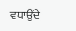ਵਧਾਉਂਦੇ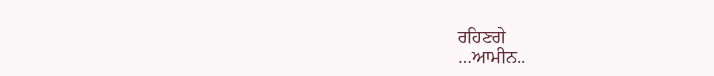ਰਹਿਣਗੇ
…ਆਮੀਨ..